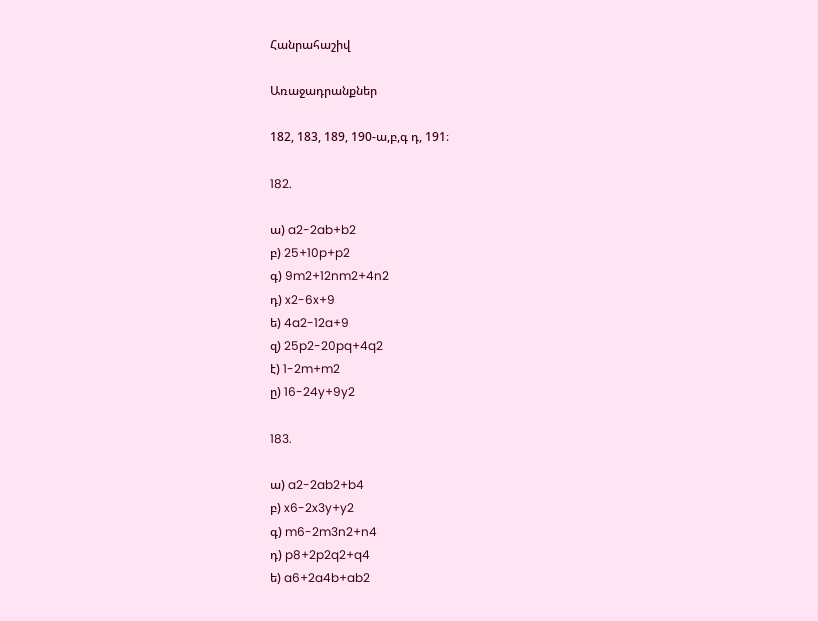Հանրահաշիվ

Առաջադրանքներ

182, 183, 189, 190-ա,բ,գ դ, 191։

182.

ա) a2-2ab+b2
բ) 25+10p+p2
գ) 9m2+12nm2+4n2
դ) x2-6x+9
ե) 4a2-12a+9
զ) 25p2-20pq+4q2
է) 1-2m+m2
ը) 16-24y+9y2

183.

ա) a2-2ab2+b4
բ) x6-2x3y+y2
գ) m6-2m3n2+n4
դ) p8+2p2q2+q4
ե) a6+2a4b+ab2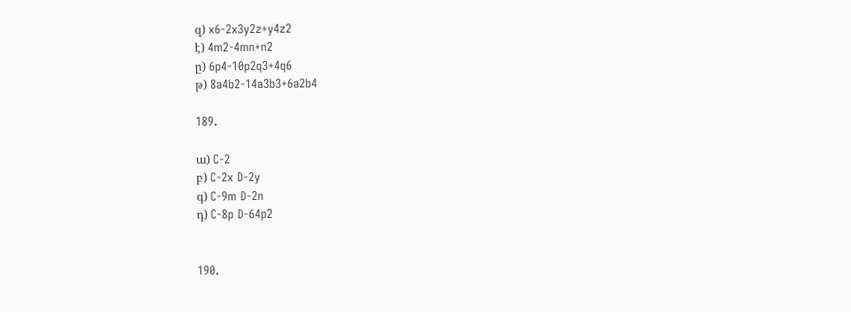զ) x6-2x3y2z+y4z2
է) 4m2-4mn+n2
ը) 6p4-10p2q3+4q6
թ) 8a4b2-14a3b3+6a2b4

189.

ա) C-2
բ) C-2x D-2y
գ) C-9m D-2n
դ) C-8p D-64p2


190.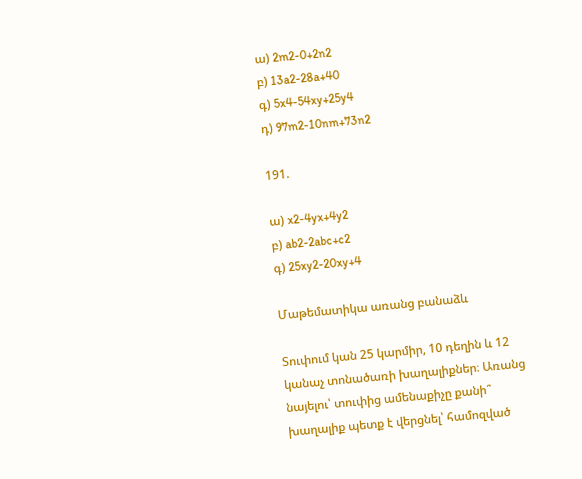ա) 2m2-0+2n2
բ) 13a2-28a+40
գ) 5x4-54xy+25y4
դ) 97m2-10nm+73n2

191.

ա) x2-4yx+4y2
բ) ab2-2abc+c2
գ) 25xy2-20xy+4

Մաթեմատիկա առանց բանաձև

Տուփում կան 25 կարմիր, 10 դեղին և 12 կանաչ տոնածառի խաղալիքներ։ Առանց նայելու՝ տուփից ամենաքիչը քանի՞ խաղալիք պետք է վերցնել՝ համոզված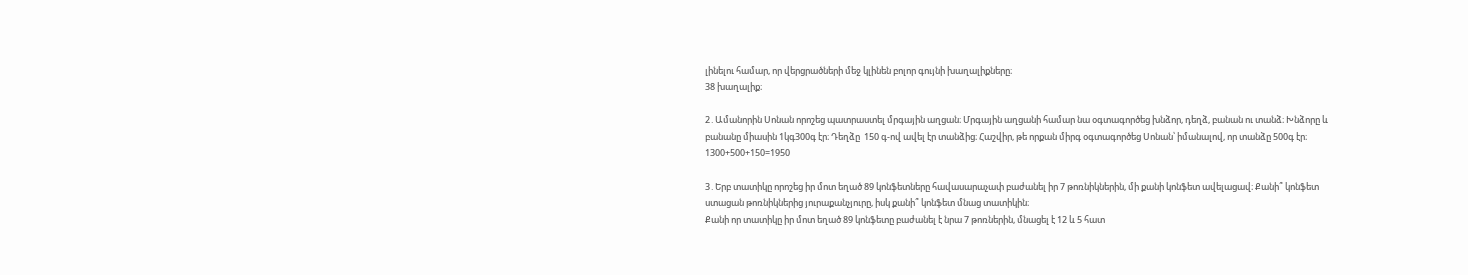լինելու համար, որ վերցրածների մեջ կլինեն բոլոր գույնի խաղալիքները։
38 խաղալիք։

2․Ամանորին Սոնան որոշեց պատրաստել մրգային աղցան։ Մրգային աղցանի համար նա օգտագործեց խնձոր, դեղձ, բանան ու տանձ։ Խնձորը և բանանը միասին 1կգ300գ էր։ Դեղձը  150 գ-ով ավել էր տանձից։ Հաշվիր, թե որքան միրգ օգտագործեց Սոնան՝ իմանալով, որ տանձը 500գ էր։
1300+500+150=1950

3․Երբ տատիկը որոշեց իր մոտ եղած 89 կոնֆետները հավասարաչափ բաժանել իր 7 թոռնիկներին, մի քանի կոնֆետ ավելացավ։ Քանի՞ կոնֆետ ստացան թոռնիկներից յուրաքանչյուրը, իսկ քանի՞ կոնֆետ մնաց տատիկին։
Քանի որ տատիկը իր մոտ եղած 89 կոնֆետը բաժանել է նրա 7 թոռներին, մնացել է 12 և 5 հատ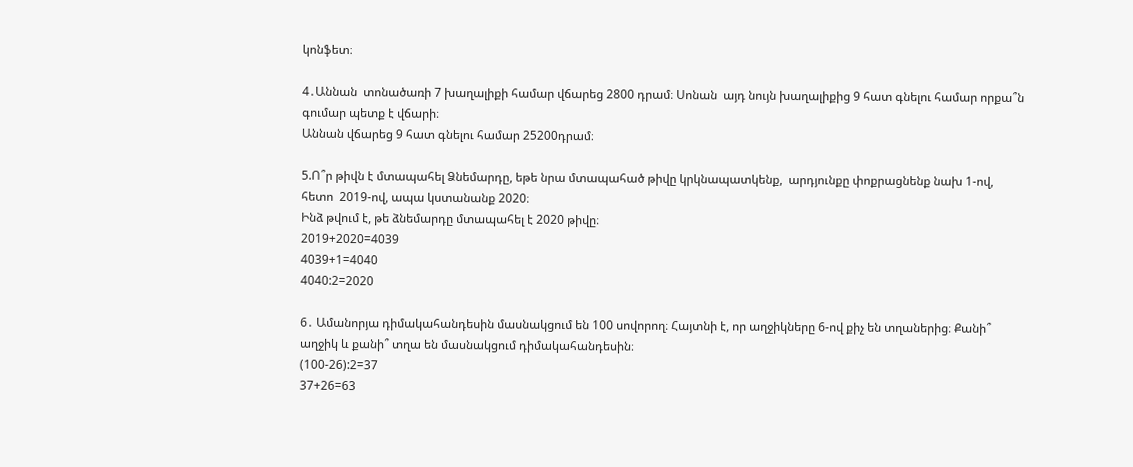կոնֆետ։

4․Աննան  տոնածառի 7 խաղալիքի համար վճարեց 2800 դրամ։ Սոնան  այդ նույն խաղալիքից 9 հատ գնելու համար որքա՞ն գումար պետք է վճարի։
Աննան վճարեց 9 հատ գնելու համար 25200դրամ։

5.Ո՞ր թիվն է մտապահել Ձնեմարդը, եթե նրա մտապահած թիվը կրկնապատկենք,  արդյունքը փոքրացնենք նախ 1-ով, հետո  2019-ով, ապա կստանանք 2020։
Ինձ թվում է, թե ձնեմարդը մտապահել է 2020 թիվը։
2019+2020=4039
4039+1=4040
4040:2=2020

6․ Ամանորյա դիմակահանդեսին մասնակցում են 100 սովորող։ Հայտնի է, որ աղջիկները 6-ով քիչ են տղաներից։ Քանի՞ աղջիկ և քանի՞ տղա են մասնակցում դիմակահանդեսին։
(100-26):2=37
37+26=63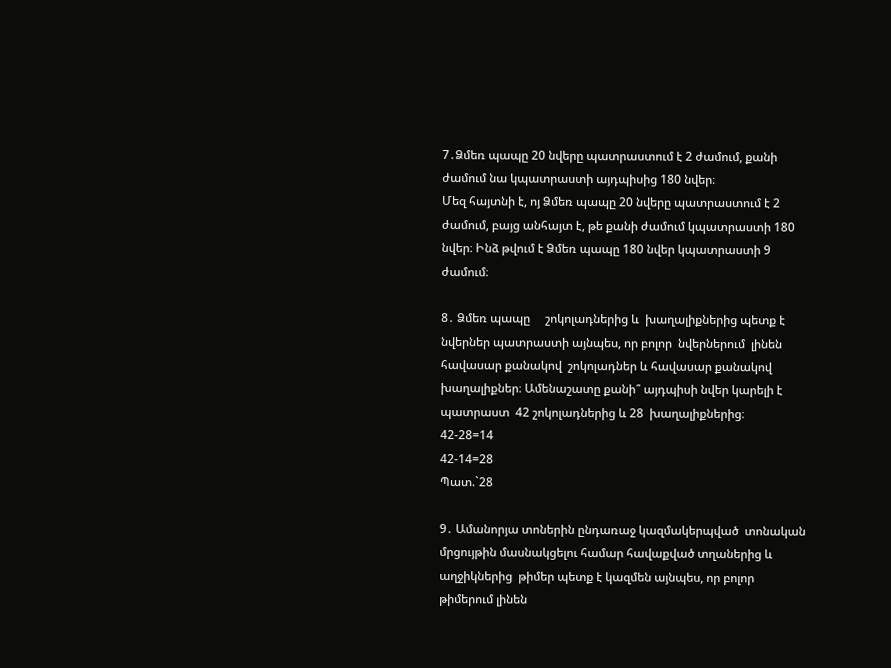7․Ձմեռ պապը 20 նվերը պատրաստում է 2 ժամում, քանի ժամում նա կպատրաստի այդպիսից 180 նվեր։
Մեզ հայտնի է, ոյ Ձմեռ պապը 20 նվերը պատրաստում է 2 ժամում, բայց անհայտ է, թե քանի ժամում կպատրաստի 180 նվեր։ Ինձ թվում է Ձմեռ պապը 180 նվեր կպատրաստի 9 ժամում։

8․ Ձմեռ պապը     շոկոլադներից և  խաղալիքներից պետք է նվերներ պատրաստի այնպես, որ բոլոր  նվերներում  լինեն հավասար քանակով  շոկոլադներ և հավասար քանակով խաղալիքներ։ Ամենաշատը քանի՞ այդպիսի նվեր կարելի է պատրաստ  42 շոկոլադներից և 28  խաղալիքներից։
42-28=14
42-14=28
Պատ.`28

9․ Ամանորյա տոներին ընդառաջ կազմակերպված  տոնական  մրցույթին մասնակցելու համար հավաքված տղաներից և աղջիկներից  թիմեր պետք է կազմեն այնպես, որ բոլոր թիմերում լինեն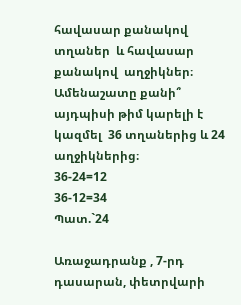հավասար քանակով տղաներ  և հավասար քանակով  աղջիկներ։ Ամենաշատը քանի՞ այդպիսի թիմ կարելի է կազմել  36 տղաներից և 24 աղջիկներից։
36-24=12
36-12=34
Պատ.`24

Առաջադրանք , 7-րդ դասարան, փետրվարի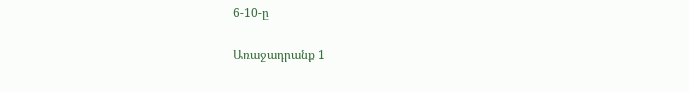6-10-ը

Առաջադրանք 1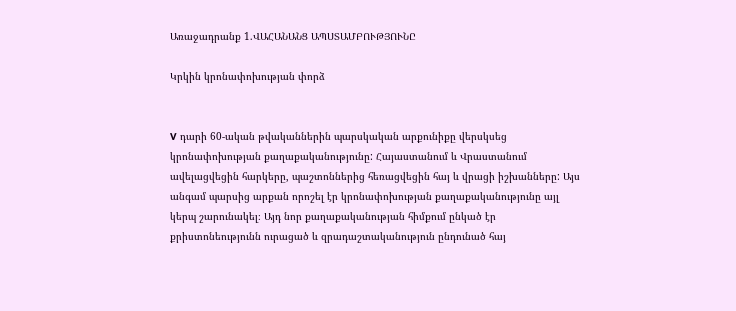Առաջադրանք 1.ՎԱՀԱՆԱՆՑ ԱՊՍՏԱՄԲՈՒԹՅՈՒՆԸ

Կրկին կրոնափոխության փորձ


V դարի 60-ական թվականներին պարսկական արքունիքը վերսկսեց կրոնափոխության քաղաքականությունը: Հայաստանում և Վրաստանում ավելացվեցին հարկերը, պաշտոններից հեռացվեցին հայ և վրացի իշխանները: Այս անգամ պարսից արքան որոշել էր կրոնափոխության քաղաքականությունը այլ կերպ շարունակել։ Այդ նոր քաղաքականության հիմքում ընկած էր քրիստոնեությունն ուրացած և զրադաշտականություն ընդունած հայ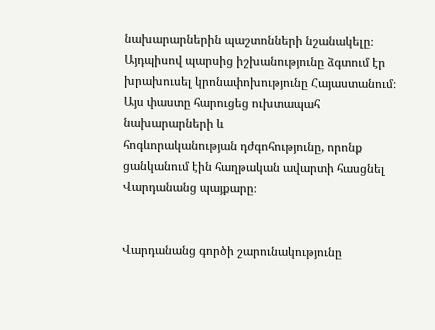նախարարներին պաշտոնների նշանակելը։ Այդպիսով պարսից իշխանությունը ձգտում էր խրախուսել կրոնափոխությունը Հայաստանում։
Այս փաստը հարուցեց ուխտապահ նախարարների և
հոգևորականության դժգոհությունը, որոնք ցանկանում էին հաղթական ավարտի հասցնել Վարդանանց պայքարը։


Վարդանանց գործի շարունակությունը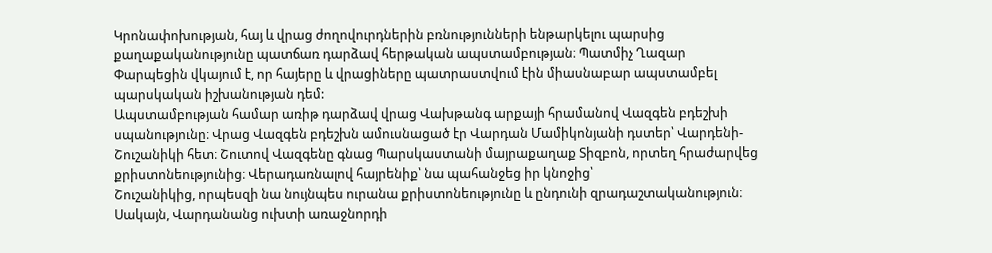Կրոնափոխության, հայ և վրաց ժողովուրդներին բռնությունների ենթարկելու պարսից քաղաքականությունը պատճառ դարձավ հերթական ապստամբության։ Պատմիչ Ղազար Փարպեցին վկայում է, որ հայերը և վրացիները պատրաստվում էին միասնաբար ապստամբել պարսկական իշխանության դեմ:
Ապստամբության համար առիթ դարձավ վրաց Վախթանգ արքայի հրամանով Վազգեն բդեշխի սպանությունը։ Վրաց Վազգեն բդեշխն ամուսնացած էր Վարդան Մամիկոնյանի դստեր՝ Վարդենի-Շուշանիկի հետ։ Շուտով Վազգենը գնաց Պարսկաստանի մայրաքաղաք Տիզբոն, որտեղ հրաժարվեց քրիստոնեությունից։ Վերադառնալով հայրենիք՝ նա պահանջեց իր կնոջից՝
Շուշանիկից, որպեսզի նա նույնպես ուրանա քրիստոնեությունը և ընդունի զրադաշտականություն։ Սակայն, Վարդանանց ուխտի առաջնորդի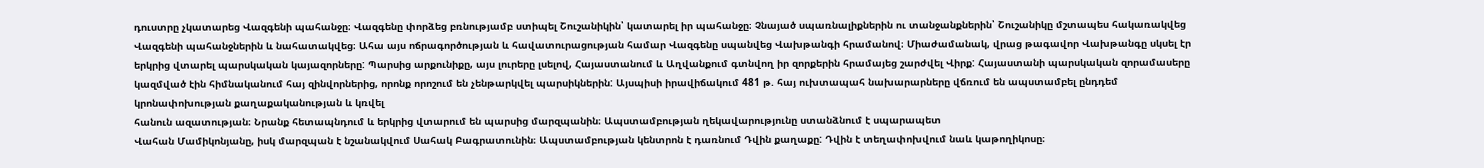դուստրը չկատարեց Վազգենի պահանջը։ Վազգենը փորձեց բռնությամբ ստիպել Շուշանիկին՝ կատարել իր պահանջը։ Չնայած սպառնալիքներին ու տանջանքներին՝ Շուշանիկը մշտապես հակառակվեց Վազգենի պահանջներին և նահատակվեց։ Ահա այս ոճրագործության և հավատուրացության համար Վազգենը սպանվեց Վախթանգի հրամանով։ Միաժամանակ, վրաց թագավոր Վախթանգը սկսել էր երկրից վտարել պարսկական կայազորները: Պարսից արքունիքը, այս լուրերը լսելով, Հայաստանում և Աղվանքում գտնվող իր զորքերին հրամայեց շարժվել Վիրք: Հայաստանի պարսկական զորամասերը կազմված էին հիմնականում հայ զինվորներից, որոնք որոշում են չենթարկվել պարսիկներին: Այսպիսի իրավիճակում 481 թ. հայ ուխտապահ նախարարները վճռում են ապստամբել ընդդեմ կրոնափոխության քաղաքականության և կռվել
հանուն ազատության։ Նրանք հետապնդում և երկրից վտարում են պարսից մարզպանին։ Ապստամբության ղեկավարությունը ստանձնում է սպարապետ
Վահան Մամիկոնյանը, իսկ մարզպան է նշանակվում Սահակ Բագրատունին։ Ապստամբության կենտրոն է դառնում Դվին քաղաքը: Դվին է տեղափոխվում նաև կաթողիկոսը։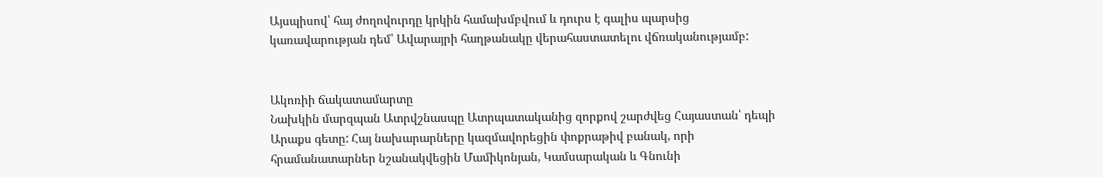Այսպիսով՝ հայ ժողովուրդը կրկին համախմբվում և դուրս է գալիս պարսից կառավարության դեմ՝ Ավարայրի հաղթանակը վերահաստատելու վճռականությամբ:


Ակոռիի ճակատամարտը
Նախկին մարզպան Ատրվշնասպը Ատրպատականից զորքով շարժվեց Հայաստան՝ դեպի Արաքս գետը: Հայ նախարարները կազմավորեցին փոքրաթիվ բանակ, որի հրամանատարներ նշանակվեցին Մամիկոնյան, Կամսարական և Գնունի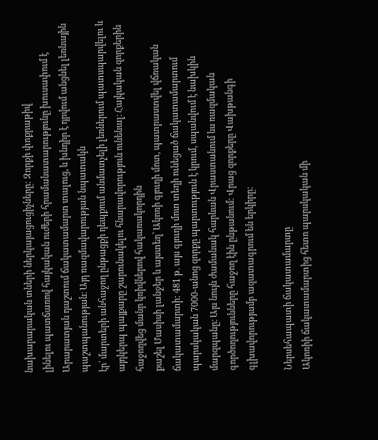նախարարական տների ներկայացուցիչները: Զորքի փոքրաթիվ
լինելու պատճառով հայկական ուժերի հրամանատարությունը խուսափում է Արարատյան դաշտում ճակատամարտ տալուց, և խնդիր է դրվում անցնել լեռնային պաշտպանության։ Այդ ռազմավարության նպատակն
էր՝ մարտերի անհաջող ընթացքի դեպքում անմատչելի լեռներում պատսպարվելու և այդկերպ պայքարը շարունակելու հնարավորություն ունենալ։ Հայկական զորքերին հաջողվեց մանր կռիվներով հակառակորդին
քաշել Մասիսի լանջեր և այստեղ՝ Ակոռի գյուղի մոտ, պատրաստվել վճռական ճակատամարտի: 481 թ. այս գյուղի մոտ տեղի ունեցած ճակատամարտում պարսկական 7000-անոց զորքը պարտություն է կրում, սպանվում է նախկին մարզպանը։ Այս նույն ժամանակ հարևան Վրաստանում ևս ռազմական գործողությունները հաջող էին ընթանում: Վրաց զորքերը Վախթանգի գլխավորությամբ ազատագրում են երկիրը:

Ներսեհապատի ճակատամարտը
Ակոռիի ճակատամարտից հետո պարսկական մի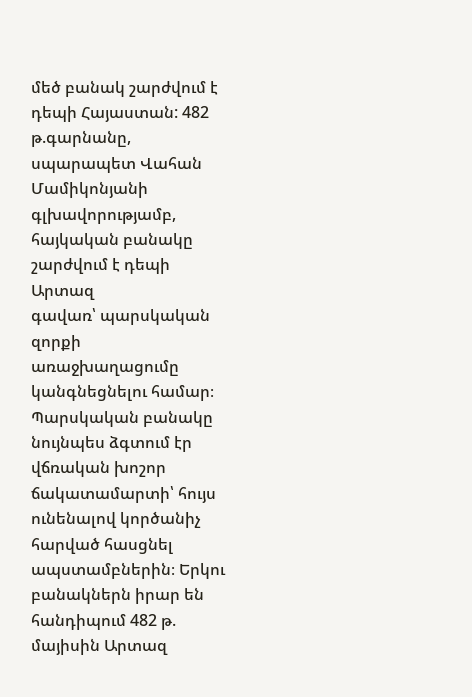մեծ բանակ շարժվում է դեպի Հայաստան: 482 թ.գարնանը, սպարապետ Վահան Մամիկոնյանի գլխավորությամբ, հայկական բանակը շարժվում է դեպի Արտազ
գավառ՝ պարսկական զորքի առաջխաղացումը կանգնեցնելու համար։ Պարսկական բանակը նույնպես ձգտում էր վճռական խոշոր ճակատամարտի՝ հույս ունենալով կործանիչ հարված հասցնել ապստամբներին։ Երկու բանակներն իրար են հանդիպում 482 թ. մայիսին Արտազ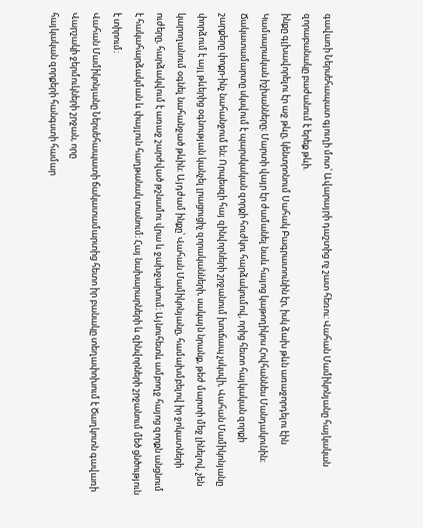գավառի Ներսեհապատ գյուղի մոտ՝ Ավարայրի դաշտից ոչ շատ հեռու: Վահան Մամիկոնյանը հայկական զորաբանակը բաժանում է երեք թևի.
ինքը գլխավորելու էր աջ թևը, կենտրոնում Սահակ Բագրատունին էր, իսկ ձախ թևն առաջորդելու էին Կամսարական իշխանները։ Մարտի վայր էր ժամանել նաև հայոց կաթողիկոս Հովհաննես Մանդակունին։ Ճակատամարտը սկսվում է պարսկական զորքի հուժկու հարձակումով, որից հետո հայկական զորքի
շարքերը փոքր-ինչ նահանջում են։ Որպեսզի հայ զինվորների շրջանում խուճապ չսկսվի, Վահան Մամիկոնյանը փորձում է այլ թևերից օգնության կանչել լրացուցիչ զորականների, սակայն նրանք, թեժ մարտի մեջ լինելով, չեն կարողանում օգնել նահանջած թևին։ Այդժամ ինքը՝ Վահան Մամիկոնյանը, համախմբելով իր ջոկատների ուժերը, հարձակվում է առաջ շարժված թշնամու վրա և ջախջախում։ Այնուհետև ամբողջ հայոց զորքն անցնում է հակահարձակման և փայլուն հաղթանակ տանում։ Հայ նախարարների և զինվորների շրջանում մեծ ցնծություն է տիրում։
Վահան Մամիկոնյանը Ներսեհապատի ճակատամարտից հետո իր բանակը տեղափոխում է Ծաղկոտն գավառի Վարշակի ջերմուկների շրջան, որը
հայկական զորքերի հանգստի համար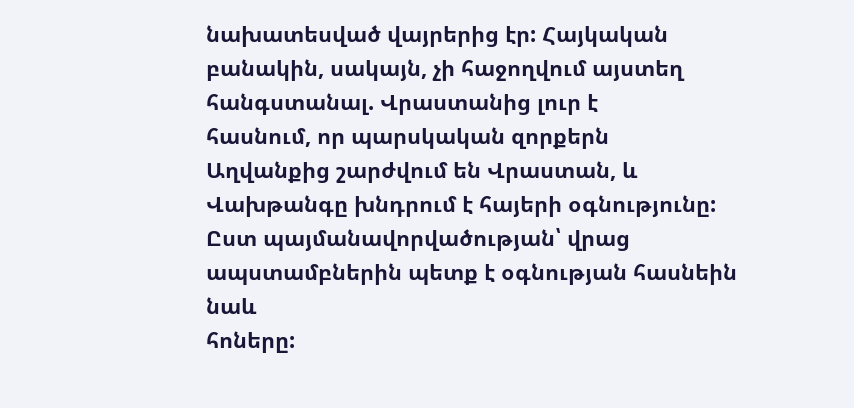նախատեսված վայրերից էր: Հայկական բանակին, սակայն, չի հաջողվում այստեղ հանգստանալ. Վրաստանից լուր է
հասնում, որ պարսկական զորքերն Աղվանքից շարժվում են Վրաստան, և Վախթանգը խնդրում է հայերի օգնությունը: Ըստ պայմանավորվածության՝ վրաց ապստամբներին պետք է օգնության հասնեին նաև
հոները: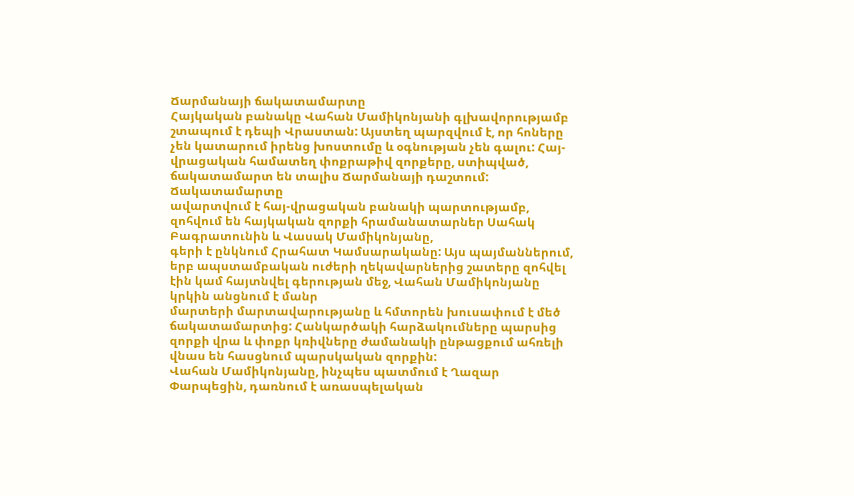Ճարմանայի ճակատամարտը
Հայկական բանակը Վահան Մամիկոնյանի գլխավորությամբ շտապում է դեպի Վրաստան: Այստեղ պարզվում է, որ հոները չեն կատարում իրենց խոստումը և օգնության չեն գալու: Հայ-վրացական համատեղ փոքրաթիվ զորքերը, ստիպված, ճակատամարտ են տալիս Ճարմանայի դաշտում: Ճակատամարտը
ավարտվում է հայ-վրացական բանակի պարտությամբ, զոհվում են հայկական զորքի հրամանատարներ Սահակ Բագրատունին և Վասակ Մամիկոնյանը,
գերի է ընկնում Հրահատ Կամսարականը: Այս պայմաններում, երբ ապստամբական ուժերի ղեկավարներից շատերը զոհվել էին կամ հայտնվել գերության մեջ, Վահան Մամիկոնյանը կրկին անցնում է մանր
մարտերի մարտավարությանը և հմտորեն խուսափում է մեծ ճակատամարտից: Հանկարծակի հարձակումները պարսից զորքի վրա և փոքր կռիվները ժամանակի ընթացքում ահռելի վնաս են հասցնում պարսկական զորքին:
Վահան Մամիկոնյանը, ինչպես պատմում է Ղազար Փարպեցին, դառնում է առասպելական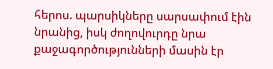հերոս. պարսիկները սարսափում էին նրանից, իսկ ժողովուրդը նրա քաջագործությունների մասին էր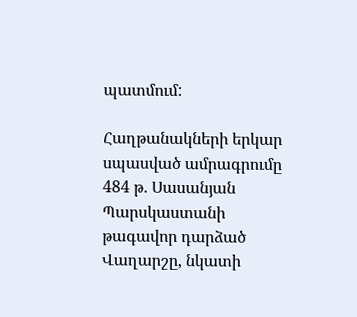պատմում:

Հաղթանակների երկար սպասված ամրագրումը
484 թ. Սասանյան Պարսկաստանի թագավոր դարձած Վաղարշը, նկատի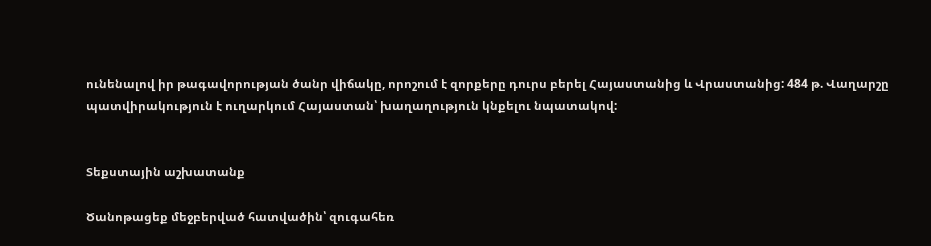ունենալով իր թագավորության ծանր վիճակը, որոշում է զորքերը դուրս բերել Հայաստանից և Վրաստանից: 484 թ. Վաղարշը պատվիրակություն է ուղարկում Հայաստան՝ խաղաղություն կնքելու նպատակով:


Տեքստային աշխատանք

Ծանոթացեք մեջբերված հատվածին՝ զուգահեռ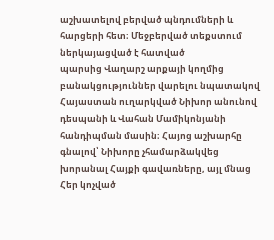աշխատելով բերված պնդումների և հարցերի հետ։ Մեջբերված տեքստում ներկայացված է հատված
պարսից Վաղարշ արքայի կողմից բանակցություններ վարելու նպատակով Հայաստան ուղարկված Նիխոր անունով դեսպանի և Վահան Մամիկոնյանի հանդիպման մասին։ Հայոց աշխարհը գնալով՝ Նիխորը չհամարձակվեց
խորանալ Հայքի գավառները, այլ մնաց Հեր կոչված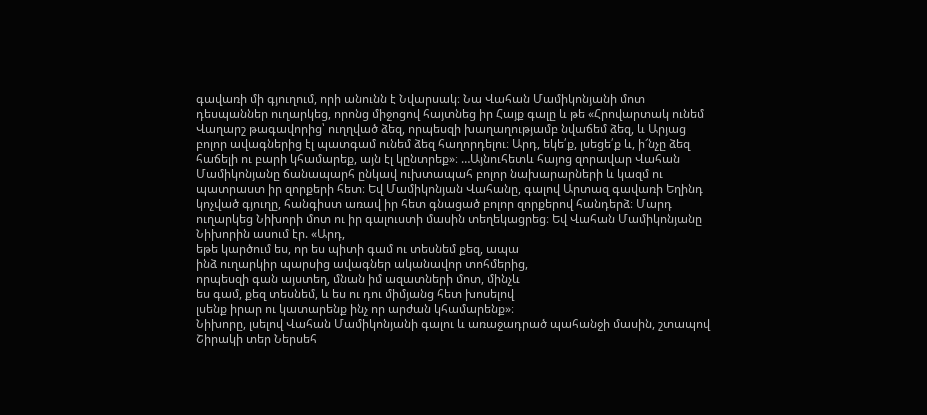գավառի մի գյուղում, որի անունն է Նվարսակ։ Նա Վահան Մամիկոնյանի մոտ դեսպաններ ուղարկեց, որոնց միջոցով հայտնեց իր Հայք գալը և թե «Հրովարտակ ունեմ Վաղարշ թագավորից՝ ուղղված ձեզ, որպեսզի խաղաղությամբ նվաճեմ ձեզ, և Արյաց բոլոր ավագներից էլ պատգամ ունեմ ձեզ հաղորդելու։ Արդ, եկե՛ք, լսեցե՛ք և, ի՜նչը ձեզ հաճելի ու բարի կհամարեք, այն էլ կընտրեք»։ …Այնուհետև հայոց զորավար Վահան Մամիկոնյանը ճանապարհ ընկավ ուխտապահ բոլոր նախարարների և կազմ ու պատրաստ իր զորքերի հետ։ Եվ Մամիկոնյան Վահանը, գալով Արտազ գավառի Եղինդ կոչված գյուղը, հանգիստ առավ իր հետ գնացած բոլոր զորքերով հանդերձ։ Մարդ
ուղարկեց Նիխորի մոտ ու իր գալուստի մասին տեղեկացրեց։ Եվ Վահան Մամիկոնյանը Նիխորին ասում էր. «Արդ,
եթե կարծում ես, որ ես պիտի գամ ու տեսնեմ քեզ, ապա
ինձ ուղարկիր պարսից ավագներ ականավոր տոհմերից,
որպեսզի գան այստեղ, մնան իմ ազատների մոտ, մինչև
ես գամ, քեզ տեսնեմ, և ես ու դու միմյանց հետ խոսելով
լսենք իրար ու կատարենք ինչ որ արժան կհամարենք»։
Նիխորը, լսելով Վահան Մամիկոնյանի գալու և առաջադրած պահանջի մասին, շտապով Շիրակի տեր Ներսեհ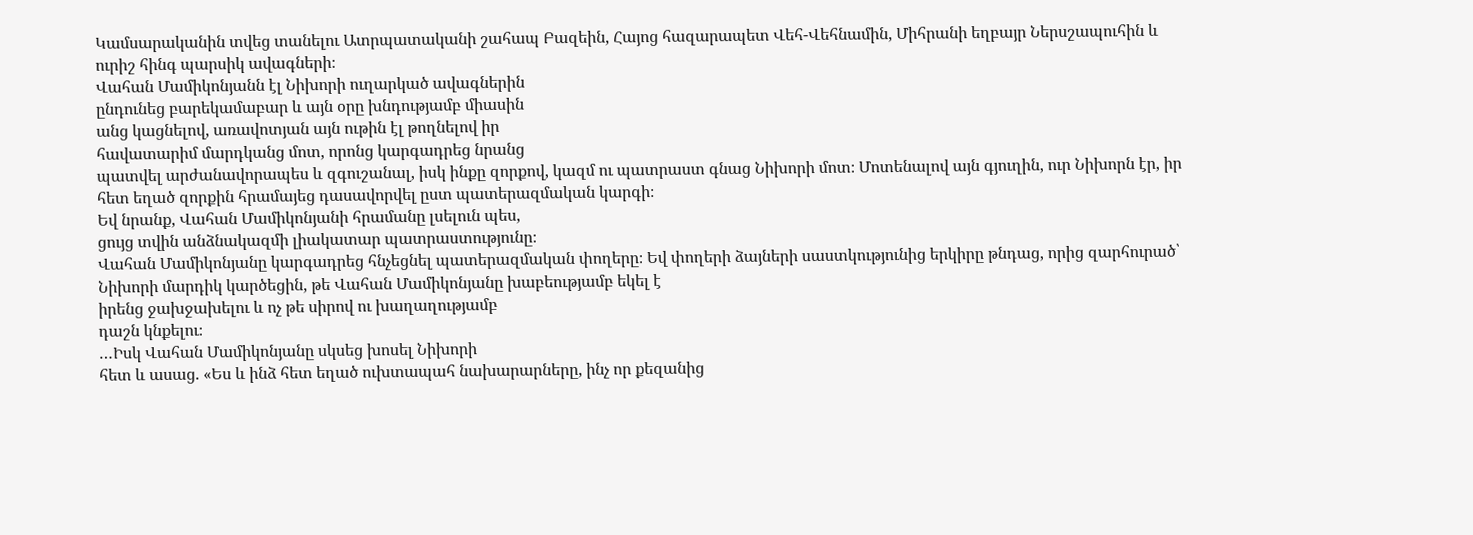Կամսարականին տվեց տանելու Ատրպատականի շահապ Բազեին, Հայոց հազարապետ Վեհ-Վեհնամին, Միհրանի եղբայր Ներսշապուհին և ուրիշ հինգ պարսիկ ավագների։
Վահան Մամիկոնյանն էլ Նիխորի ուղարկած ավագներին
ընդունեց բարեկամաբար և այն օրը խնդությամբ միասին
անց կացնելով, առավոտյան այն ութին էլ թողնելով իր
հավատարիմ մարդկանց մոտ, որոնց կարգադրեց նրանց
պատվել արժանավորապես և զգուշանալ, իսկ ինքը զորքով, կազմ ու պատրաստ գնաց Նիխորի մոտ։ Մոտենալով այն գյուղին, ուր Նիխորն էր, իր հետ եղած զորքին հրամայեց դասավորվել ըստ պատերազմական կարգի։
Եվ նրանք, Վահան Մամիկոնյանի հրամանը լսելուն պես,
ցույց տվին անձնակազմի լիակատար պատրաստությունը։
Վահան Մամիկոնյանը կարգադրեց հնչեցնել պատերազմական փողերը։ Եվ փողերի ձայների սաստկությունից երկիրը թնդաց, որից զարհուրած՝ Նիխորի մարդիկ կարծեցին, թե Վահան Մամիկոնյանը խաբեությամբ եկել է
իրենց ջախջախելու և ոչ թե սիրով ու խաղաղությամբ
դաշն կնքելու։
…Իսկ Վահան Մամիկոնյանը սկսեց խոսել Նիխորի
հետ և ասաց. «Ես և ինձ հետ եղած ուխտապահ նախարարները, ինչ որ քեզանից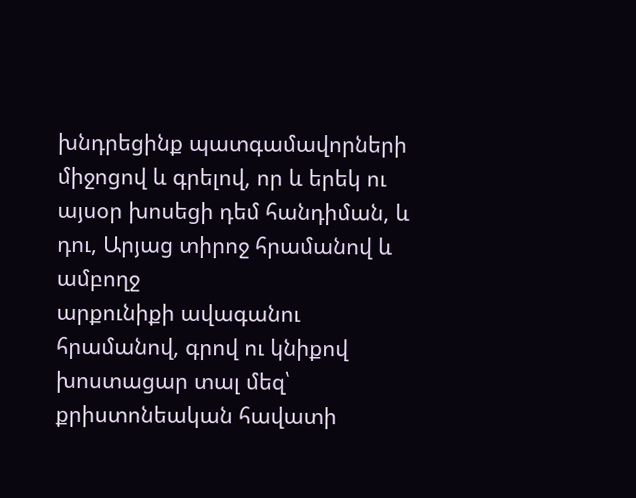խնդրեցինք պատգամավորների միջոցով և գրելով, որ և երեկ ու այսօր խոսեցի դեմ հանդիման, և դու, Արյաց տիրոջ հրամանով և ամբողջ
արքունիքի ավագանու հրամանով, գրով ու կնիքով
խոստացար տալ մեզ՝ քրիստոնեական հավատի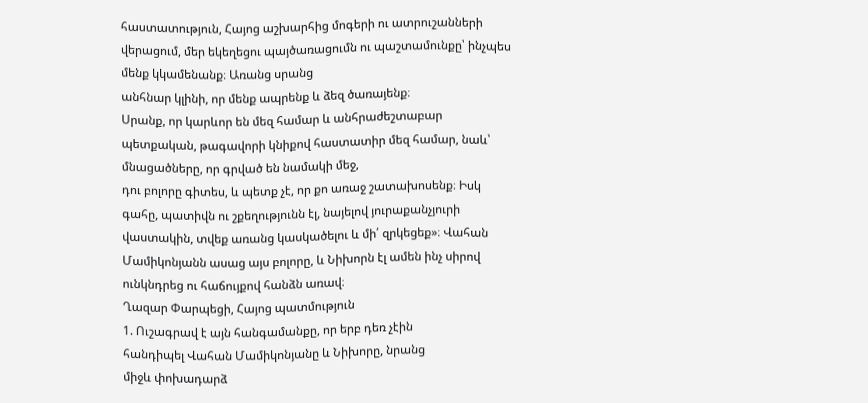հաստատություն, Հայոց աշխարհից մոգերի ու ատրուշանների վերացում, մեր եկեղեցու պայծառացումն ու պաշտամունքը՝ ինչպես մենք կկամենանք։ Առանց սրանց
անհնար կլինի, որ մենք ապրենք և ձեզ ծառայենք։
Սրանք, որ կարևոր են մեզ համար և անհրաժեշտաբար պետքական, թագավորի կնիքով հաստատիր մեզ համար, նաև՝ մնացածները, որ գրված են նամակի մեջ,
դու բոլորը գիտես, և պետք չէ, որ քո առաջ շատախոսենք։ Իսկ գահը, պատիվն ու շքեղությունն էլ, նայելով յուրաքանչյուրի վաստակին, տվեք առանց կասկածելու և մի՛ զրկեցեք»։ Վահան Մամիկոնյանն ասաց այս բոլորը, և Նիխորն էլ ամեն ինչ սիրով ունկնդրեց ու հաճույքով հանձն առավ։
Ղազար Փարպեցի, Հայոց պատմություն
1. Ուշագրավ է այն հանգամանքը, որ երբ դեռ չէին
հանդիպել Վահան Մամիկոնյանը և Նիխորը, նրանց
միջև փոխադարձ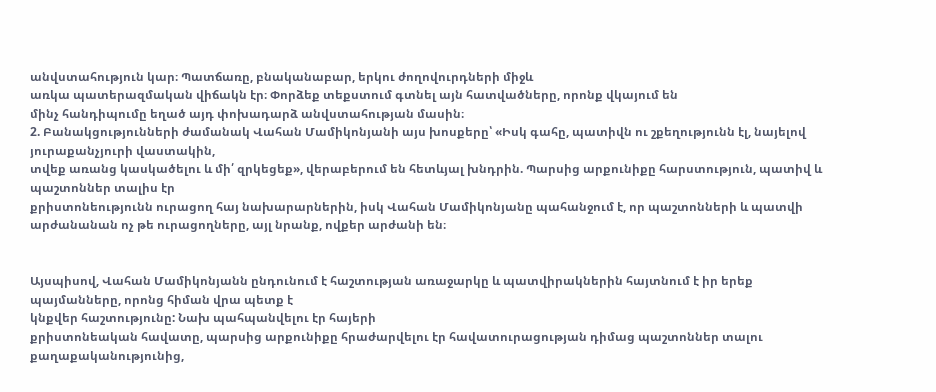անվստահություն կար։ Պատճառը, բնականաբար, երկու ժողովուրդների միջև
առկա պատերազմական վիճակն էր։ Փորձեք տեքստում գտնել այն հատվածները, որոնք վկայում են
մինչ հանդիպումը եղած այդ փոխադարձ անվստահության մասին։
2. Բանակցությունների ժամանակ Վահան Մամիկոնյանի այս խոսքերը՝ «Իսկ գահը, պատիվն ու շքեղությունն էլ, նայելով յուրաքանչյուրի վաստակին,
տվեք առանց կասկածելու և մի՛ զրկեցեք», վերաբերում են հետևյալ խնդրին. Պարսից արքունիքը հարստություն, պատիվ և պաշտոններ տալիս էր
քրիստոնեությունն ուրացող հայ նախարարներին, իսկ Վահան Մամիկոնյանը պահանջում է, որ պաշտոնների և պատվի արժանանան ոչ թե ուրացողները, այլ նրանք, ովքեր արժանի են։


Այսպիսով, Վահան Մամիկոնյանն ընդունում է հաշտության առաջարկը և պատվիրակներին հայտնում է իր երեք պայմանները, որոնց հիման վրա պետք է
կնքվեր հաշտությունը: Նախ պահպանվելու էր հայերի
քրիստոնեական հավատը, պարսից արքունիքը հրաժարվելու էր հավատուրացության դիմաց պաշտոններ տալու քաղաքականությունից,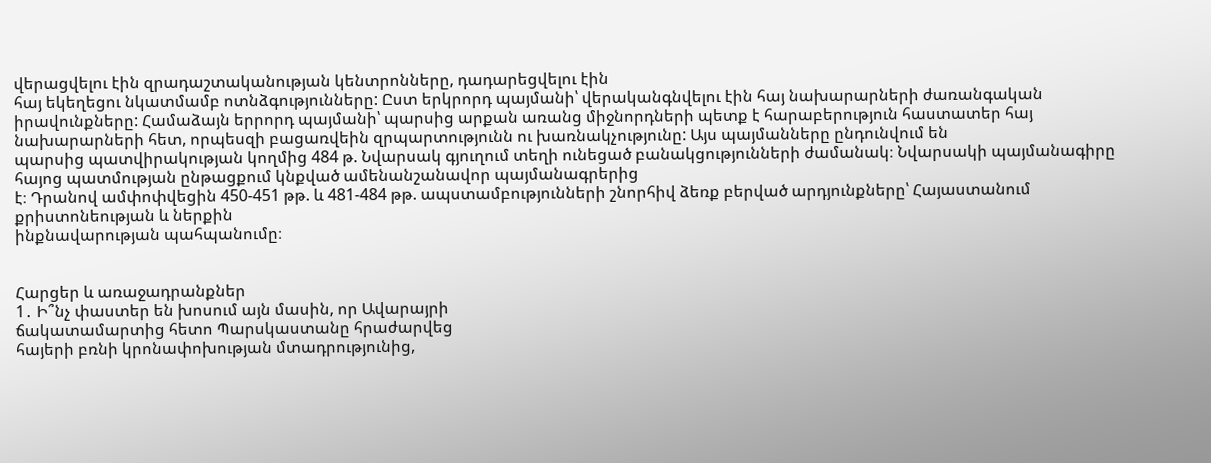վերացվելու էին զրադաշտականության կենտրոնները, դադարեցվելու էին
հայ եկեղեցու նկատմամբ ոտնձգությունները: Ըստ երկրորդ պայմանի՝ վերականգնվելու էին հայ նախարարների ժառանգական իրավունքները: Համաձայն երրորդ պայմանի՝ պարսից արքան առանց միջնորդների պետք է հարաբերություն հաստատեր հայ նախարարների հետ, որպեսզի բացառվեին զրպարտությունն ու խառնակչությունը: Այս պայմանները ընդունվում են
պարսից պատվիրակության կողմից 484 թ. Նվարսակ գյուղում տեղի ունեցած բանակցությունների ժամանակ։ Նվարսակի պայմանագիրը հայոց պատմության ընթացքում կնքված ամենանշանավոր պայմանագրերից
է։ Դրանով ամփոփվեցին 450-451 թթ. և 481-484 թթ. ապստամբությունների շնորհիվ ձեռք բերված արդյունքները՝ Հայաստանում քրիստոնեության և ներքին
ինքնավարության պահպանումը։


Հարցեր և առաջադրանքներ
1․ Ի՞նչ փաստեր են խոսում այն մասին, որ Ավարայրի
ճակատամարտից հետո Պարսկաստանը հրաժարվեց
հայերի բռնի կրոնափոխության մտադրությունից,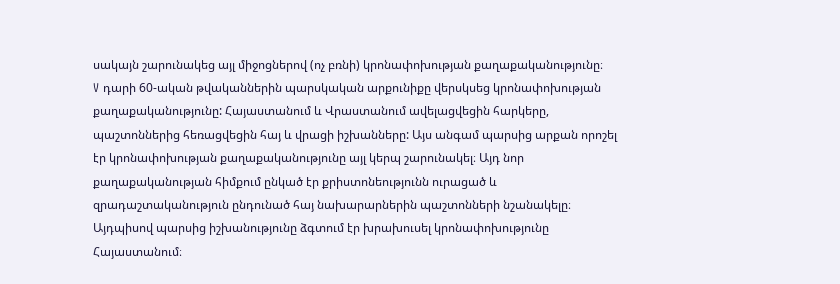սակայն շարունակեց այլ միջոցներով (ոչ բռնի) կրոնափոխության քաղաքականությունը։
V դարի 60-ական թվականներին պարսկական արքունիքը վերսկսեց կրոնափոխության քաղաքականությունը: Հայաստանում և Վրաստանում ավելացվեցին հարկերը, պաշտոններից հեռացվեցին հայ և վրացի իշխանները: Այս անգամ պարսից արքան որոշել էր կրոնափոխության քաղաքականությունը այլ կերպ շարունակել։ Այդ նոր քաղաքականության հիմքում ընկած էր քրիստոնեությունն ուրացած և զրադաշտականություն ընդունած հայ նախարարներին պաշտոնների նշանակելը։ Այդպիսով պարսից իշխանությունը ձգտում էր խրախուսել կրոնափոխությունը Հայաստանում։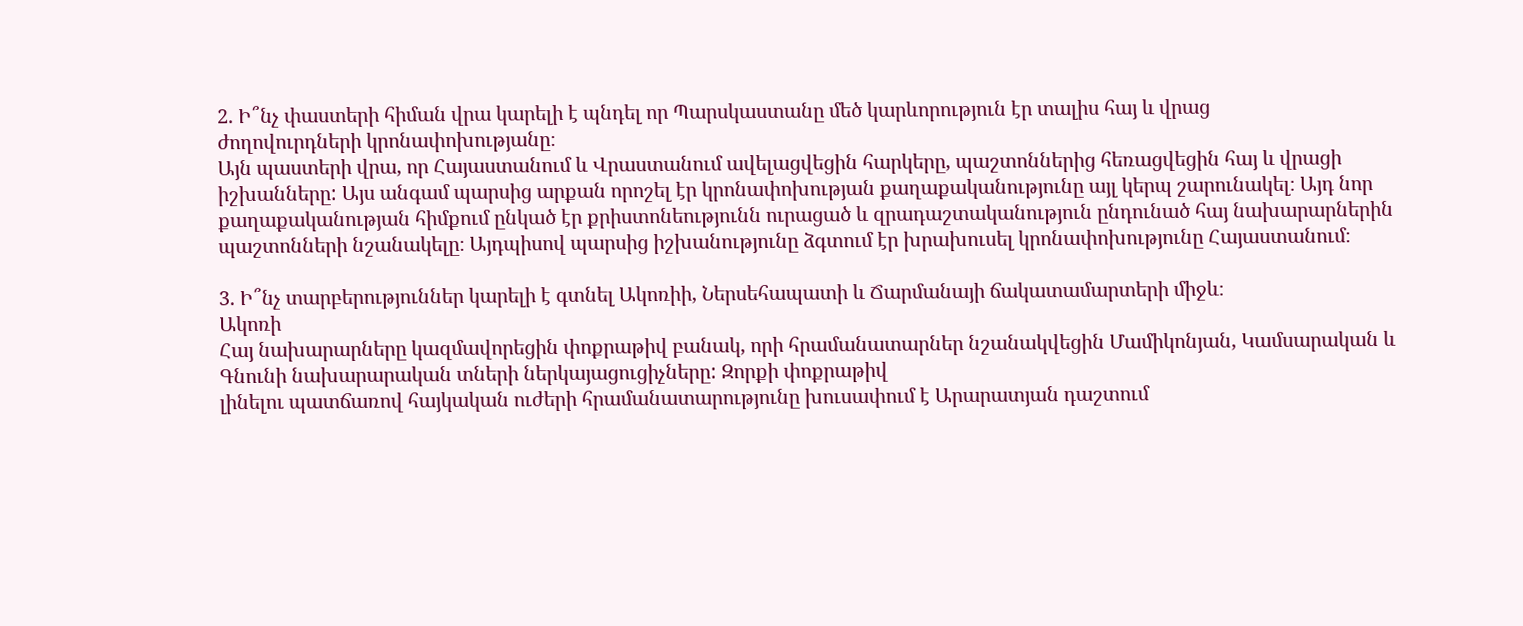2. Ի՞նչ փաստերի հիման վրա կարելի է պնդել որ Պարսկաստանը մեծ կարևորություն էր տալիս հայ և վրաց
ժողովուրդների կրոնափոխությանը։
Այն պաստերի վրա, որ Հայաստանում և Վրաստանում ավելացվեցին հարկերը, պաշտոններից հեռացվեցին հայ և վրացի իշխանները: Այս անգամ պարսից արքան որոշել էր կրոնափոխության քաղաքականությունը այլ կերպ շարունակել։ Այդ նոր քաղաքականության հիմքում ընկած էր քրիստոնեությունն ուրացած և զրադաշտականություն ընդունած հայ նախարարներին պաշտոնների նշանակելը։ Այդպիսով պարսից իշխանությունը ձգտում էր խրախուսել կրոնափոխությունը Հայաստանում։

3. Ի՞նչ տարբերություններ կարելի է գտնել Ակոռիի, Ներսեհապատի և Ճարմանայի ճակատամարտերի միջև։
Ակոռի
Հայ նախարարները կազմավորեցին փոքրաթիվ բանակ, որի հրամանատարներ նշանակվեցին Մամիկոնյան, Կամսարական և Գնունի նախարարական տների ներկայացուցիչները: Զորքի փոքրաթիվ
լինելու պատճառով հայկական ուժերի հրամանատարությունը խուսափում է Արարատյան դաշտում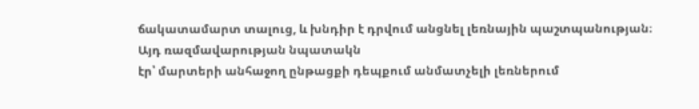ճակատամարտ տալուց, և խնդիր է դրվում անցնել լեռնային պաշտպանության։ Այդ ռազմավարության նպատակն
էր՝ մարտերի անհաջող ընթացքի դեպքում անմատչելի լեռներում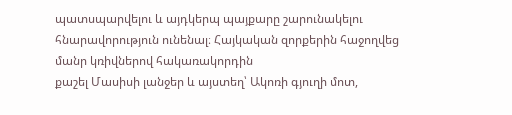պատսպարվելու և այդկերպ պայքարը շարունակելու հնարավորություն ունենալ։ Հայկական զորքերին հաջողվեց մանր կռիվներով հակառակորդին
քաշել Մասիսի լանջեր և այստեղ՝ Ակոռի գյուղի մոտ,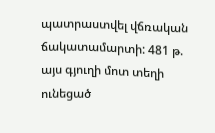պատրաստվել վճռական ճակատամարտի: 481 թ. այս գյուղի մոտ տեղի ունեցած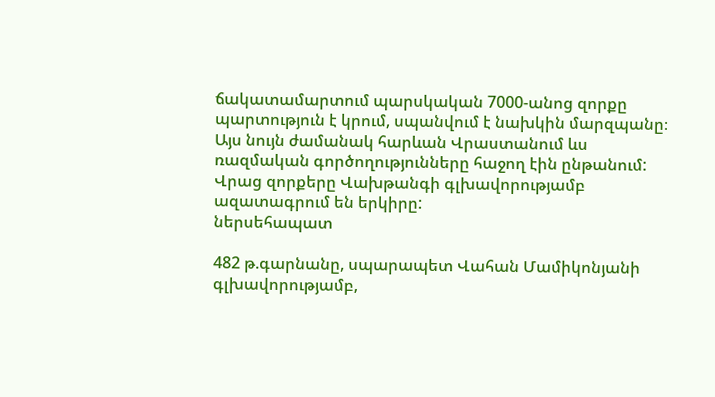ճակատամարտում պարսկական 7000-անոց զորքը պարտություն է կրում, սպանվում է նախկին մարզպանը։ Այս նույն ժամանակ հարևան Վրաստանում ևս ռազմական գործողությունները հաջող էին ընթանում: Վրաց զորքերը Վախթանգի գլխավորությամբ ազատագրում են երկիրը:
ներսեհապատ

482 թ.գարնանը, սպարապետ Վահան Մամիկոնյանի գլխավորությամբ,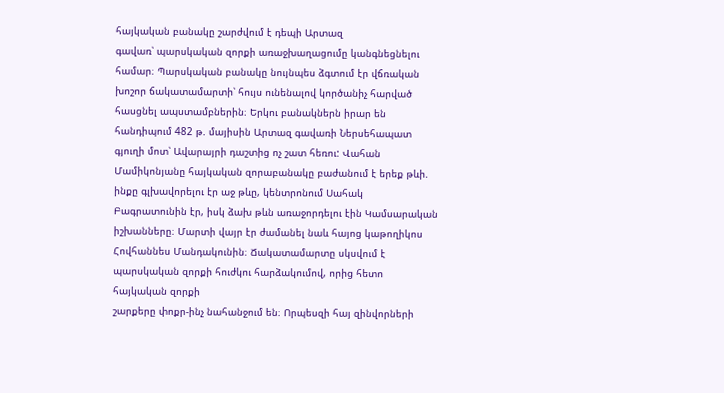հայկական բանակը շարժվում է դեպի Արտազ
գավառ՝ պարսկական զորքի առաջխաղացումը կանգնեցնելու համար։ Պարսկական բանակը նույնպես ձգտում էր վճռական խոշոր ճակատամարտի՝ հույս ունենալով կործանիչ հարված հասցնել ապստամբներին։ Երկու բանակներն իրար են հանդիպում 482 թ. մայիսին Արտազ գավառի Ներսեհապատ գյուղի մոտ՝ Ավարայրի դաշտից ոչ շատ հեռու: Վահան Մամիկոնյանը հայկական զորաբանակը բաժանում է երեք թևի.
ինքը գլխավորելու էր աջ թևը, կենտրոնում Սահակ Բագրատունին էր, իսկ ձախ թևն առաջորդելու էին Կամսարական իշխանները։ Մարտի վայր էր ժամանել նաև հայոց կաթողիկոս Հովհաննես Մանդակունին։ Ճակատամարտը սկսվում է պարսկական զորքի հուժկու հարձակումով, որից հետո հայկական զորքի
շարքերը փոքր-ինչ նահանջում են։ Որպեսզի հայ զինվորների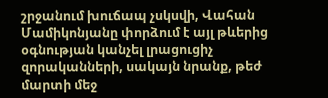շրջանում խուճապ չսկսվի, Վահան Մամիկոնյանը փորձում է այլ թևերից օգնության կանչել լրացուցիչ զորականների, սակայն նրանք, թեժ մարտի մեջ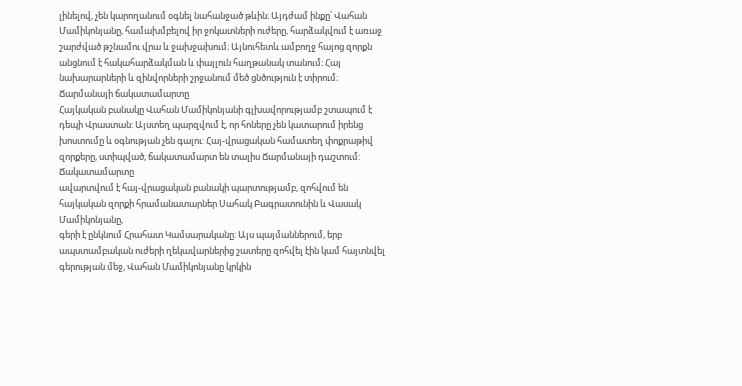լինելով, չեն կարողանում օգնել նահանջած թևին։ Այդժամ ինքը՝ Վահան Մամիկոնյանը, համախմբելով իր ջոկատների ուժերը, հարձակվում է առաջ շարժված թշնամու վրա և ջախջախում։ Այնուհետև ամբողջ հայոց զորքն անցնում է հակահարձակման և փայլուն հաղթանակ տանում։ Հայ նախարարների և զինվորների շրջանում մեծ ցնծություն է տիրում։
Ճարմանայի ճակատամարտը
Հայկական բանակը Վահան Մամիկոնյանի գլխավորությամբ շտապում է դեպի Վրաստան: Այստեղ պարզվում է, որ հոները չեն կատարում իրենց խոստումը և օգնության չեն գալու: Հայ-վրացական համատեղ փոքրաթիվ զորքերը, ստիպված, ճակատամարտ են տալիս Ճարմանայի դաշտում: Ճակատամարտը
ավարտվում է հայ-վրացական բանակի պարտությամբ, զոհվում են հայկական զորքի հրամանատարներ Սահակ Բագրատունին և Վասակ Մամիկոնյանը,
գերի է ընկնում Հրահատ Կամսարականը: Այս պայմաններում, երբ ապստամբական ուժերի ղեկավարներից շատերը զոհվել էին կամ հայտնվել գերության մեջ, Վահան Մամիկոնյանը կրկին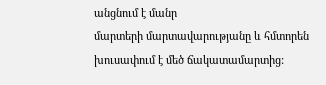անցնում է մանր
մարտերի մարտավարությանը և հմտորեն խուսափում է մեծ ճակատամարտից: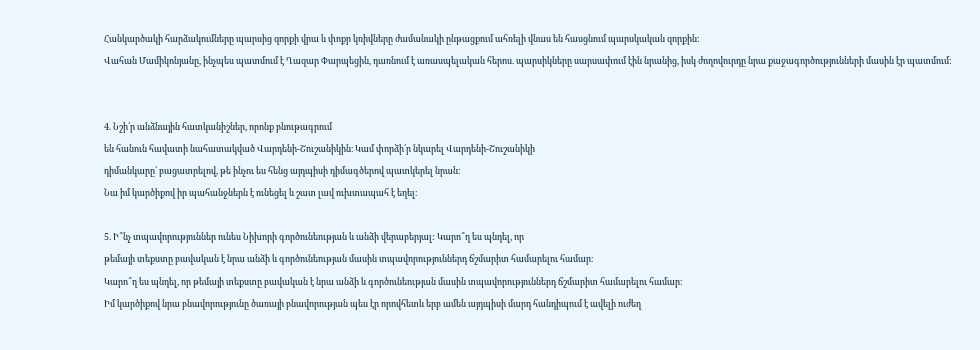Հանկարծակի հարձակումները պարսից զորքի վրա և փոքր կռիվները ժամանակի ընթացքում ահռելի վնաս են հասցնում պարսկական զորքին:
Վահան Մամիկոնյանը, ինչպես պատմում է Ղազար Փարպեցին, դառնում է առասպելական հերոս. պարսիկները սարսափում էին նրանից, իսկ ժողովուրդը նրա քաջագործությունների մասին էր պատմում:


4. Նշի՛ր անձնային հատկանիշներ, որոնք բնութագրում
են հանուն հավատի նահատակված Վարդենի-Շուշանիկին։ Կամ փորձի՛ր նկարել Վարդենի-Շուշանիկի
դիմանկարը՝ բացատրելով, թե ինչու ես հենց այդպիսի դիմագծերով պատկերել նրան։
Նա իմ կարծիքով իր պահանջներն է ունեցել և շատ լավ ուխտապահ է եղել։

5. Ի՞նչ տպավորություններ ունես Նիխորի գործունեության և անձի վերաբերյալ: Կարո՞ղ ես պնդել, որ
թեմայի տեքստը բավական է նրա անձի և գործունեության մասին տպավորություններդ ճշմարիտ համարելու համար։
Կարո՞ղ ես պնդել, որ թեմայի տեքստը բավական է նրա անձի և գործունեության մասին տպավորություններդ ճշմարիտ համարելու համար։
Իմ կարծիքով նրա բնավորությունը ծառայի բնավորության պես էր որովհետև երբ ամեն այդպիսի մարդ հանդիպում է ավելի ուժեղ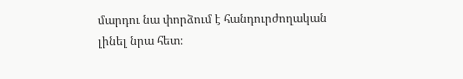մարդու նա փորձում է հանդուրժողական լինել նրա հետ։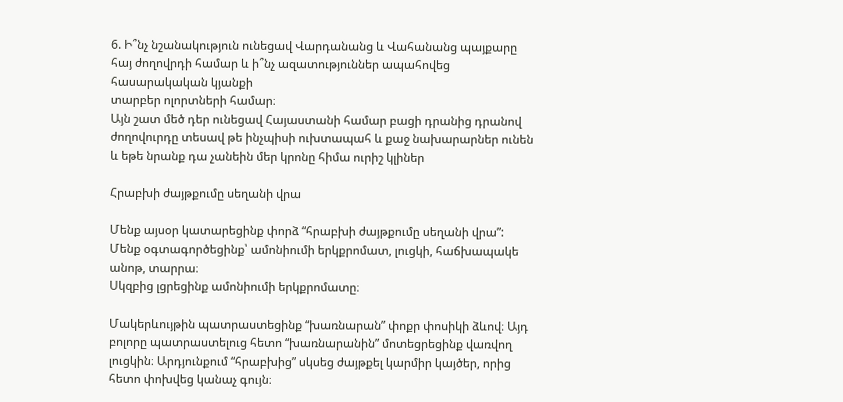6. Ի՞նչ նշանակություն ունեցավ Վարդանանց և Վահանանց պայքարը հայ ժողովրդի համար և ի՞նչ ազատություններ ապահովեց հասարակական կյանքի
տարբեր ոլորտների համար։
Այն շատ մեծ դեր ունեցավ Հայաստանի համար բացի դրանից դրանով ժողովուրդը տեսավ թե ինչպիսի ուխտապահ և քաջ նախարարներ ունեն և եթե նրանք դա չանեին մեր կրոնը հիմա ուրիշ կլիներ

Հրաբխի ժայթքումը սեղանի վրա

Մենք այսօր կատարեցինք փորձ “հրաբխի ժայթքումը սեղանի վրա”:
Մենք օգտագործեցինք՝ ամոնիումի երկքրոմատ, լուցկի, հաճխապակե անոթ, տարրա։
Սկզբից լցրեցինք ամոնիումի երկքրոմատը։

Մակերևույթին պատրաստեցինք “խառնարան” փոքր փոսիկի ձևով։ Այդ բոլորը պատրաստելուց հետո “խառնարանին” մոտեցրեցինք վառվող լուցկին։ Արդյունքում “հրաբխից” սկսեց ժայթքել կարմիր կայծեր, որից հետո փոխվեց կանաչ գույն։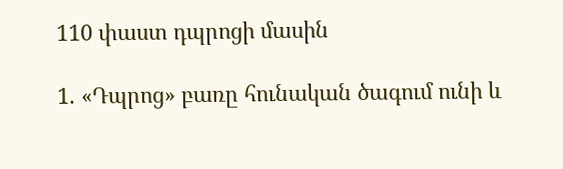110 փաստ դպրոցի մասին

1. «Դպրոց» բառը հունական ծագում ունի և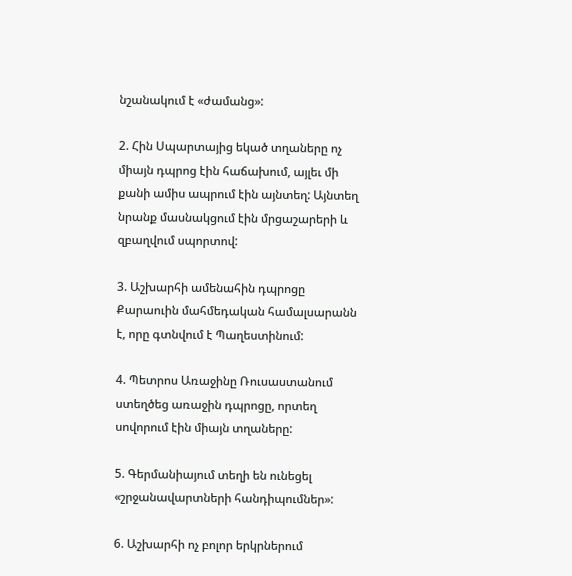նշանակում է «ժամանց»:

2. Հին Սպարտայից եկած տղաները ոչ միայն դպրոց էին հաճախում, այլեւ մի քանի ամիս ապրում էին այնտեղ: Այնտեղ նրանք մասնակցում էին մրցաշարերի և զբաղվում սպորտով:

3. Աշխարհի ամենահին դպրոցը Քարաուին մահմեդական համալսարանն է, որը գտնվում է Պաղեստինում:

4. Պետրոս Առաջինը Ռուսաստանում ստեղծեց առաջին դպրոցը, որտեղ սովորում էին միայն տղաները:

5. Գերմանիայում տեղի են ունեցել «շրջանավարտների հանդիպումներ»:

6. Աշխարհի ոչ բոլոր երկրներում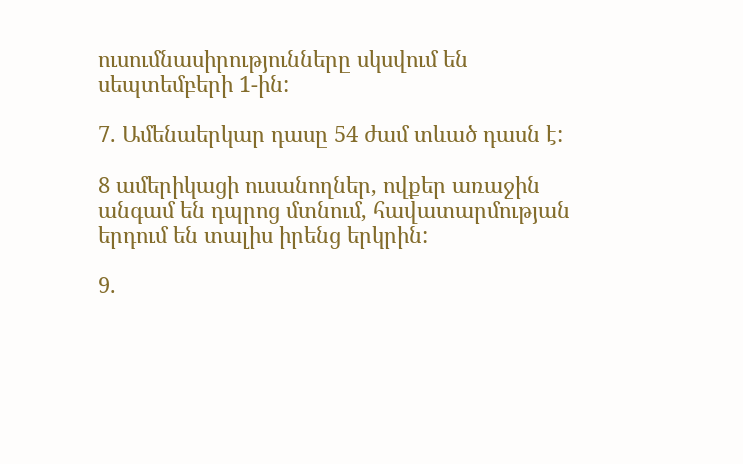ուսումնասիրությունները սկսվում են սեպտեմբերի 1-ին:

7. Ամենաերկար դասը 54 ժամ տևած դասն է:

8 ամերիկացի ուսանողներ, ովքեր առաջին անգամ են դպրոց մտնում, հավատարմության երդում են տալիս իրենց երկրին:

9.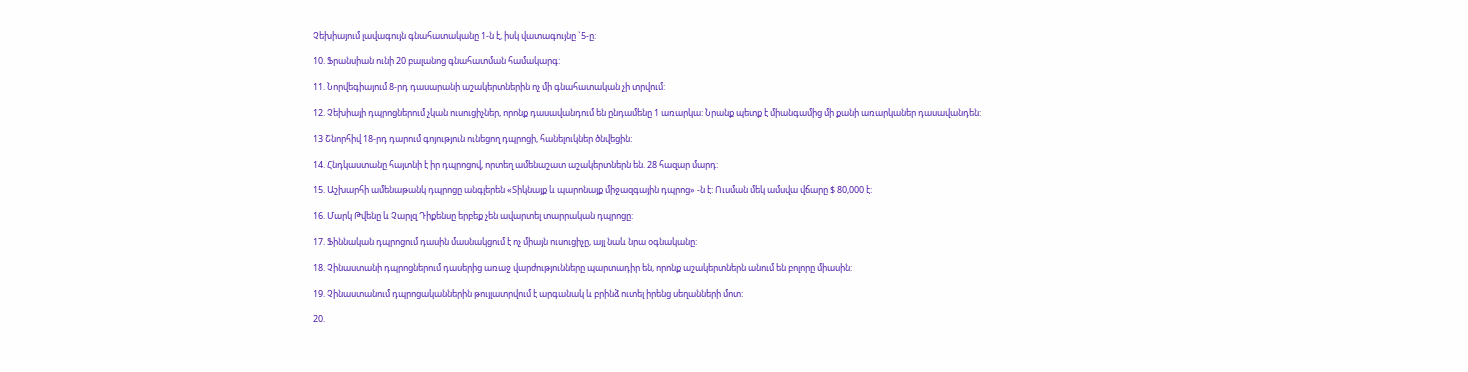Չեխիայում լավագույն գնահատականը 1-ն է, իսկ վատագույնը `5-ը:

10. Ֆրանսիան ունի 20 բալանոց գնահատման համակարգ:

11. Նորվեգիայում 8-րդ դասարանի աշակերտներին ոչ մի գնահատական չի տրվում:

12. Չեխիայի դպրոցներում չկան ուսուցիչներ, որոնք դասավանդում են ընդամենը 1 առարկա: Նրանք պետք է միանգամից մի քանի առարկաներ դասավանդեն:

13 Շնորհիվ 18-րդ դարում գոյություն ունեցող դպրոցի, հանելուկներ ծնվեցին:

14. Հնդկաստանը հայտնի է իր դպրոցով, որտեղ ամենաշատ աշակերտներն են. 28 հազար մարդ:

15. Աշխարհի ամենաթանկ դպրոցը անգլերեն «Տիկնայք և պարոնայք միջազգային դպրոց» -ն է: Ուսման մեկ ամսվա վճարը $ 80,000 է:

16. Մարկ Թվենը և Չարլզ Դիքենսը երբեք չեն ավարտել տարրական դպրոցը:

17. Ֆիննական դպրոցում դասին մասնակցում է ոչ միայն ուսուցիչը, այլ նաև նրա օգնականը:

18. Չինաստանի դպրոցներում դասերից առաջ վարժությունները պարտադիր են, որոնք աշակերտներն անում են բոլորը միասին:

19. Չինաստանում դպրոցականներին թույլատրվում է արգանակ և բրինձ ուտել իրենց սեղանների մոտ:

20.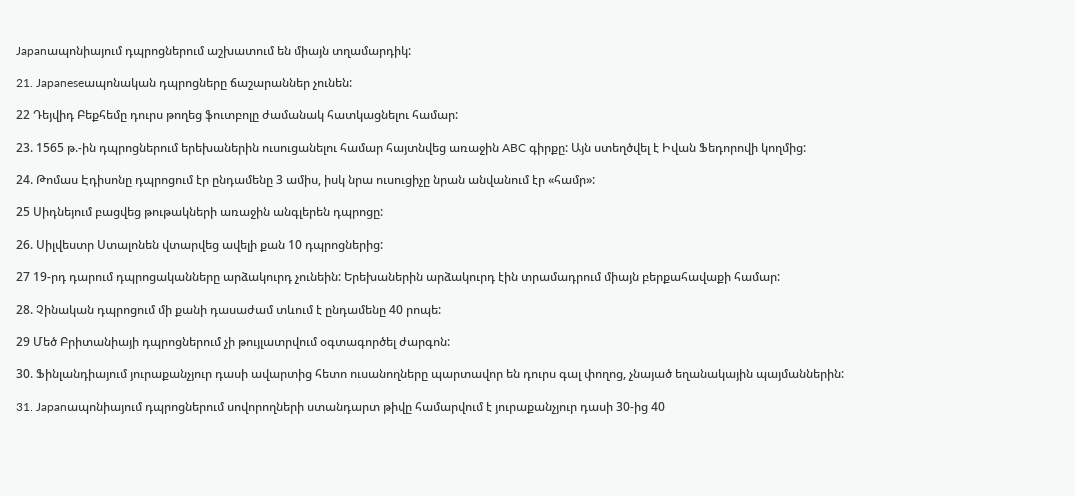Japanապոնիայում դպրոցներում աշխատում են միայն տղամարդիկ:

21. Japaneseապոնական դպրոցները ճաշարաններ չունեն:

22 Դեյվիդ Բեքհեմը դուրս թողեց ֆուտբոլը ժամանակ հատկացնելու համար:

23. 1565 թ.-ին դպրոցներում երեխաներին ուսուցանելու համար հայտնվեց առաջին ABC գիրքը: Այն ստեղծվել է Իվան Ֆեդորովի կողմից:

24. Թոմաս Էդիսոնը դպրոցում էր ընդամենը 3 ամիս, իսկ նրա ուսուցիչը նրան անվանում էր «համր»:

25 Սիդնեյում բացվեց թութակների առաջին անգլերեն դպրոցը:

26. Սիլվեստր Ստալոնեն վտարվեց ավելի քան 10 դպրոցներից:

27 19-րդ դարում դպրոցականները արձակուրդ չունեին: Երեխաներին արձակուրդ էին տրամադրում միայն բերքահավաքի համար:

28. Չինական դպրոցում մի քանի դասաժամ տևում է ընդամենը 40 րոպե:

29 Մեծ Բրիտանիայի դպրոցներում չի թույլատրվում օգտագործել ժարգոն:

30. Ֆինլանդիայում յուրաքանչյուր դասի ավարտից հետո ուսանողները պարտավոր են դուրս գալ փողոց, չնայած եղանակային պայմաններին:

31. Japanապոնիայում դպրոցներում սովորողների ստանդարտ թիվը համարվում է յուրաքանչյուր դասի 30-ից 40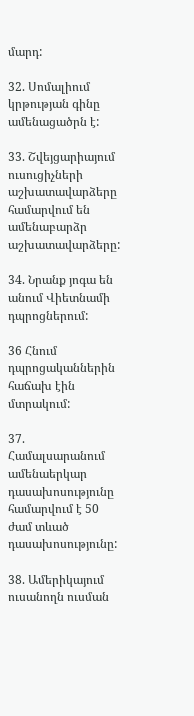մարդ:

32. Սոմալիում կրթության գինը ամենացածրն է:

33. Շվեյցարիայում ուսուցիչների աշխատավարձերը համարվում են ամենաբարձր աշխատավարձերը:

34. Նրանք յոգա են անում Վիետնամի դպրոցներում:

36 Հնում դպրոցականներին հաճախ էին մտրակում:

37. Համալսարանում ամենաերկար դասախոսությունը համարվում է 50 ժամ տևած դասախոսությունը:

38. Ամերիկայում ուսանողն ուսման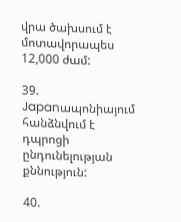վրա ծախսում է մոտավորապես 12,000 ժամ:

39. Japanապոնիայում հանձնվում է դպրոցի ընդունելության քննություն:

40.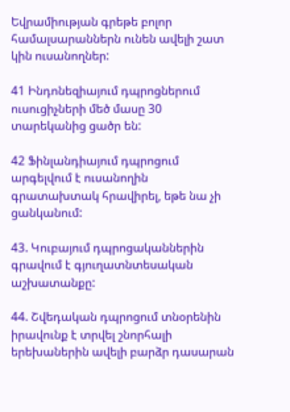Եվրամիության գրեթե բոլոր համալսարաններն ունեն ավելի շատ կին ուսանողներ:

41 Ինդոնեզիայում դպրոցներում ուսուցիչների մեծ մասը 30 տարեկանից ցածր են:

42 Ֆինլանդիայում դպրոցում արգելվում է ուսանողին գրատախտակ հրավիրել, եթե նա չի ցանկանում:

43. Կուբայում դպրոցականներին գրավում է գյուղատնտեսական աշխատանքը:

44. Շվեդական դպրոցում տնօրենին իրավունք է տրվել շնորհալի երեխաներին ավելի բարձր դասարան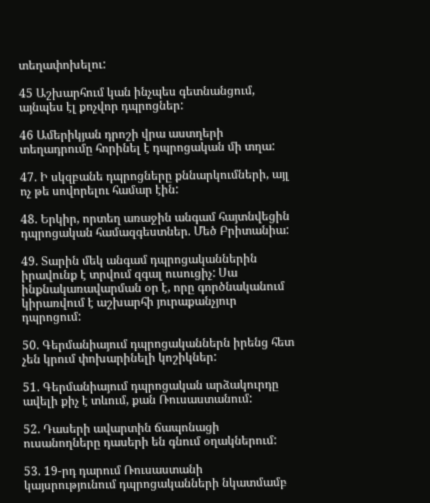տեղափոխելու:

45 Աշխարհում կան ինչպես գետնանցում, այնպես էլ քոչվոր դպրոցներ:

46 Ամերիկյան դրոշի վրա աստղերի տեղադրումը հորինել է դպրոցական մի տղա:

47. Ի սկզբանե դպրոցները քննարկումների, այլ ոչ թե սովորելու համար էին:

48. Երկիր, որտեղ առաջին անգամ հայտնվեցին դպրոցական համազգեստներ. Մեծ Բրիտանիա:

49. Տարին մեկ անգամ դպրոցականներին իրավունք է տրվում զգալ ուսուցիչ: Սա ինքնակառավարման օր է, որը գործնականում կիրառվում է աշխարհի յուրաքանչյուր դպրոցում:

50. Գերմանիայում դպրոցականներն իրենց հետ չեն կրում փոխարինելի կոշիկներ:

51. Գերմանիայում դպրոցական արձակուրդը ավելի քիչ է տևում, քան Ռուսաստանում:

52. Դասերի ավարտին ճապոնացի ուսանողները դասերի են գնում օղակներում:

53. 19-րդ դարում Ռուսաստանի կայսրությունում դպրոցականների նկատմամբ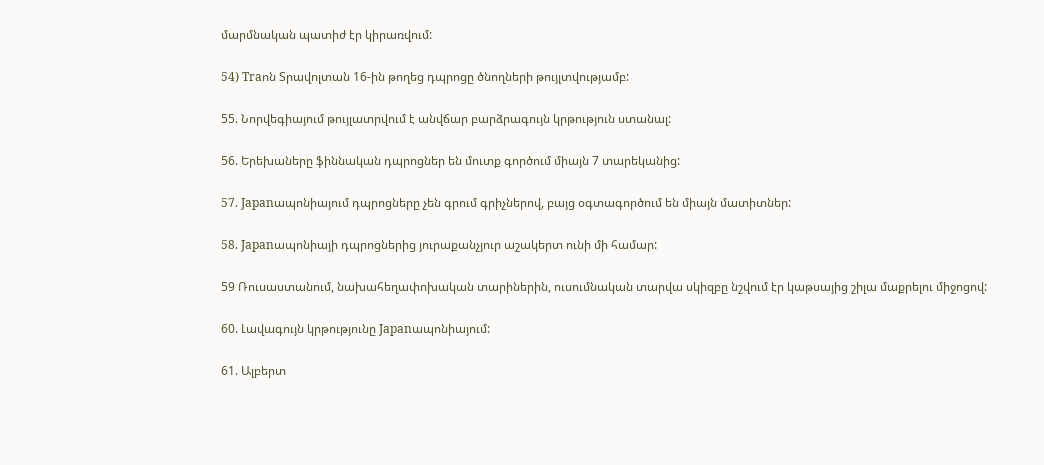մարմնական պատիժ էր կիրառվում:

54) Traոն Տրավոլտան 16-ին թողեց դպրոցը ծնողների թույլտվությամբ:

55. Նորվեգիայում թույլատրվում է անվճար բարձրագույն կրթություն ստանալ:

56. Երեխաները ֆիննական դպրոցներ են մուտք գործում միայն 7 տարեկանից:

57. Japanապոնիայում դպրոցները չեն գրում գրիչներով, բայց օգտագործում են միայն մատիտներ:

58. Japanապոնիայի դպրոցներից յուրաքանչյուր աշակերտ ունի մի համար:

59 Ռուսաստանում, նախահեղափոխական տարիներին, ուսումնական տարվա սկիզբը նշվում էր կաթսայից շիլա մաքրելու միջոցով:

60. Լավագույն կրթությունը Japanապոնիայում:

61. Ալբերտ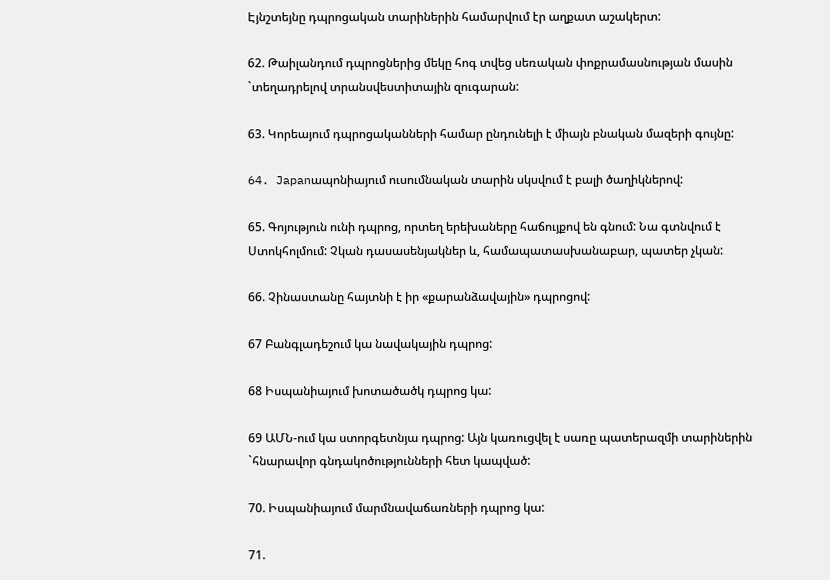Էյնշտեյնը դպրոցական տարիներին համարվում էր աղքատ աշակերտ:

62. Թաիլանդում դպրոցներից մեկը հոգ տվեց սեռական փոքրամասնության մասին `տեղադրելով տրանսվեստիտային զուգարան:

63. Կորեայում դպրոցականների համար ընդունելի է միայն բնական մազերի գույնը:

64. Japanապոնիայում ուսումնական տարին սկսվում է բալի ծաղիկներով:

65. Գոյություն ունի դպրոց, որտեղ երեխաները հաճույքով են գնում: Նա գտնվում է Ստոկհոլմում: Չկան դասասենյակներ և, համապատասխանաբար, պատեր չկան:

66. Չինաստանը հայտնի է իր «քարանձավային» դպրոցով:

67 Բանգլադեշում կա նավակային դպրոց:

68 Իսպանիայում խոտածածկ դպրոց կա:

69 ԱՄՆ-ում կա ստորգետնյա դպրոց: Այն կառուցվել է սառը պատերազմի տարիներին `հնարավոր գնդակոծությունների հետ կապված:

70. Իսպանիայում մարմնավաճառների դպրոց կա:

71.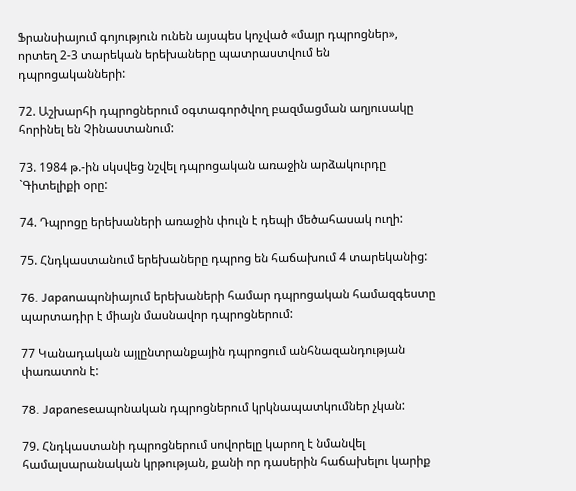Ֆրանսիայում գոյություն ունեն այսպես կոչված «մայր դպրոցներ», որտեղ 2-3 տարեկան երեխաները պատրաստվում են դպրոցականների:

72. Աշխարհի դպրոցներում օգտագործվող բազմացման աղյուսակը հորինել են Չինաստանում:

73. 1984 թ.-ին սկսվեց նշվել դպրոցական առաջին արձակուրդը `Գիտելիքի օրը:

74. Դպրոցը երեխաների առաջին փուլն է դեպի մեծահասակ ուղի:

75. Հնդկաստանում երեխաները դպրոց են հաճախում 4 տարեկանից:

76. Japanապոնիայում երեխաների համար դպրոցական համազգեստը պարտադիր է միայն մասնավոր դպրոցներում:

77 Կանադական այլընտրանքային դպրոցում անհնազանդության փառատոն է:

78. Japaneseապոնական դպրոցներում կրկնապատկումներ չկան:

79. Հնդկաստանի դպրոցներում սովորելը կարող է նմանվել համալսարանական կրթության, քանի որ դասերին հաճախելու կարիք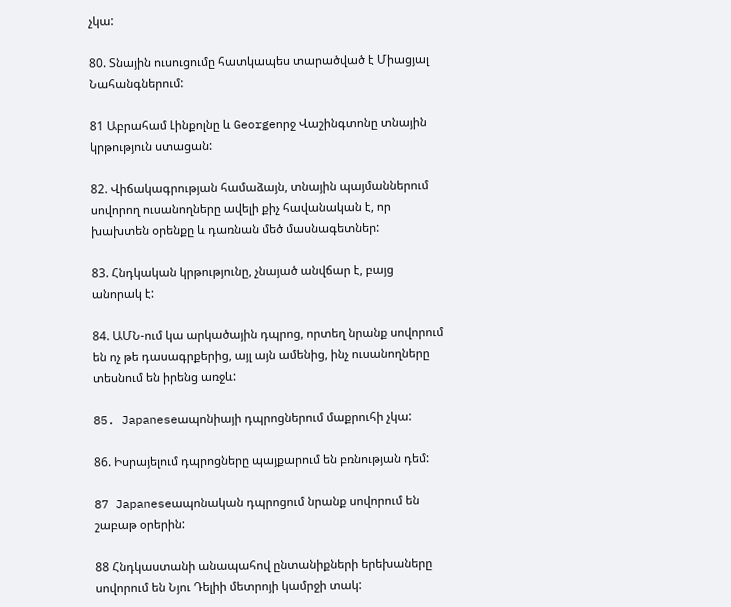չկա:

80. Տնային ուսուցումը հատկապես տարածված է Միացյալ Նահանգներում:

81 Աբրահամ Լինքոլնը և Georgeորջ Վաշինգտոնը տնային կրթություն ստացան:

82. Վիճակագրության համաձայն, տնային պայմաններում սովորող ուսանողները ավելի քիչ հավանական է, որ խախտեն օրենքը և դառնան մեծ մասնագետներ:

83. Հնդկական կրթությունը, չնայած անվճար է, բայց անորակ է:

84. ԱՄՆ-ում կա արկածային դպրոց, որտեղ նրանք սովորում են ոչ թե դասագրքերից, այլ այն ամենից, ինչ ուսանողները տեսնում են իրենց առջև:

85. Japaneseապոնիայի դպրոցներում մաքրուհի չկա:

86. Իսրայելում դպրոցները պայքարում են բռնության դեմ:

87 Japaneseապոնական դպրոցում նրանք սովորում են շաբաթ օրերին:

88 Հնդկաստանի անապահով ընտանիքների երեխաները սովորում են Նյու Դելիի մետրոյի կամրջի տակ: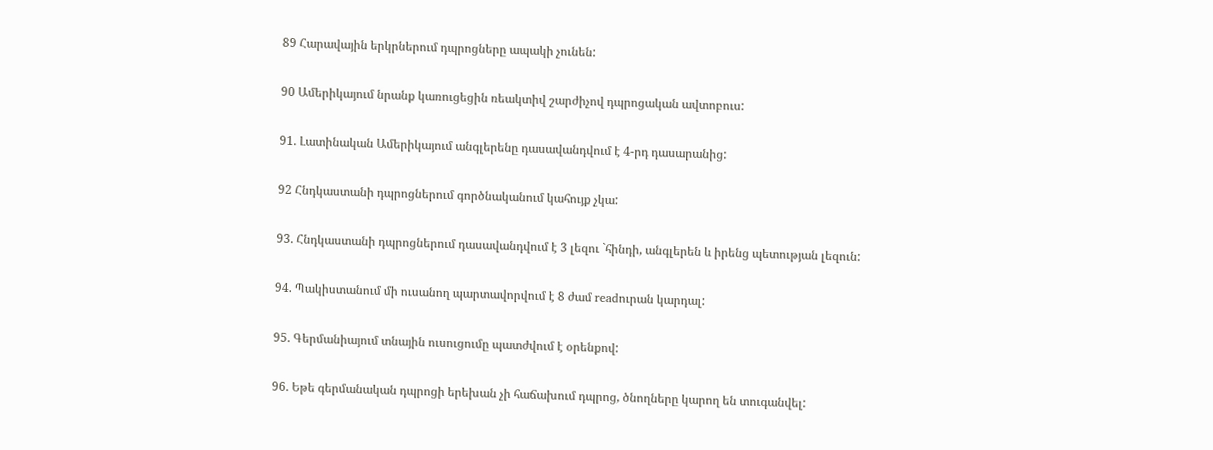89 Հարավային երկրներում դպրոցները ապակի չունեն:

90 Ամերիկայում նրանք կառուցեցին ռեակտիվ շարժիչով դպրոցական ավտոբուս:

91. Լատինական Ամերիկայում անգլերենը դասավանդվում է 4-րդ դասարանից:

92 Հնդկաստանի դպրոցներում գործնականում կահույք չկա:

93. Հնդկաստանի դպրոցներում դասավանդվում է 3 լեզու `հինդի, անգլերեն և իրենց պետության լեզուն:

94. Պակիստանում մի ուսանող պարտավորվում է 8 ժամ readուրան կարդալ:

95. Գերմանիայում տնային ուսուցումը պատժվում է օրենքով:

96. Եթե գերմանական դպրոցի երեխան չի հաճախում դպրոց, ծնողները կարող են տուգանվել: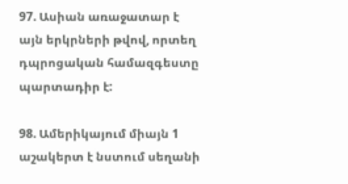97. Ասիան առաջատար է այն երկրների թվով, որտեղ դպրոցական համազգեստը պարտադիր է:

98. Ամերիկայում միայն 1 աշակերտ է նստում սեղանի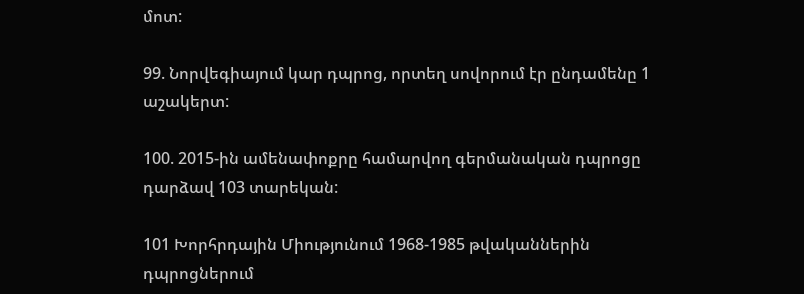մոտ:

99. Նորվեգիայում կար դպրոց, որտեղ սովորում էր ընդամենը 1 աշակերտ:

100. 2015-ին ամենափոքրը համարվող գերմանական դպրոցը դարձավ 103 տարեկան:

101 Խորհրդային Միությունում 1968-1985 թվականներին դպրոցներում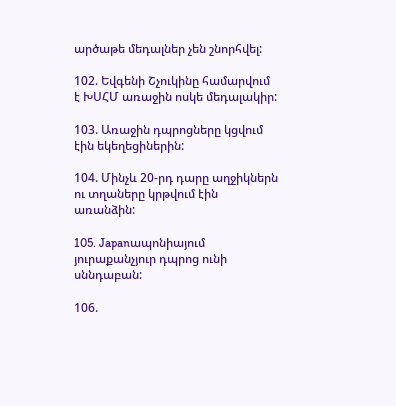արծաթե մեդալներ չեն շնորհվել:

102. Եվգենի Շչուկինը համարվում է ԽՍՀՄ առաջին ոսկե մեդալակիր:

103. Առաջին դպրոցները կցվում էին եկեղեցիներին:

104. Մինչև 20-րդ դարը աղջիկներն ու տղաները կրթվում էին առանձին:

105. Japanապոնիայում յուրաքանչյուր դպրոց ունի սննդաբան:

106.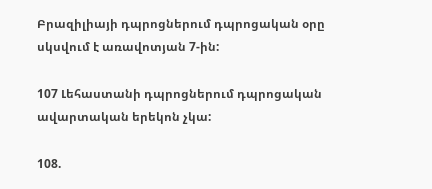Բրազիլիայի դպրոցներում դպրոցական օրը սկսվում է առավոտյան 7-ին:

107 Լեհաստանի դպրոցներում դպրոցական ավարտական երեկոն չկա:

108.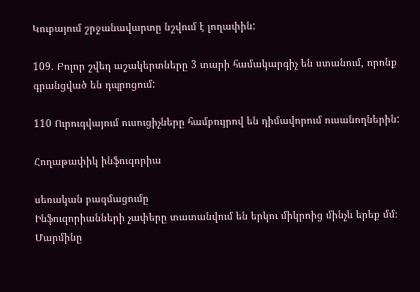Կուբայում շրջանավարտը նշվում է լողափին:

109. Բոլոր շվեդ աշակերտները 3 տարի համակարգիչ են ստանում, որոնք գրանցված են դպրոցում:

110 Ուրուգվայում ուսուցիչները համբույրով են դիմավորում ուսանողներին:

Հողաթափիկ ինֆուզորիա

սեռական բազմացումը
Ինֆուզորիանների չափերը տատանվում են երկու միկրոից մինչև երեք մմ։ Մարմինը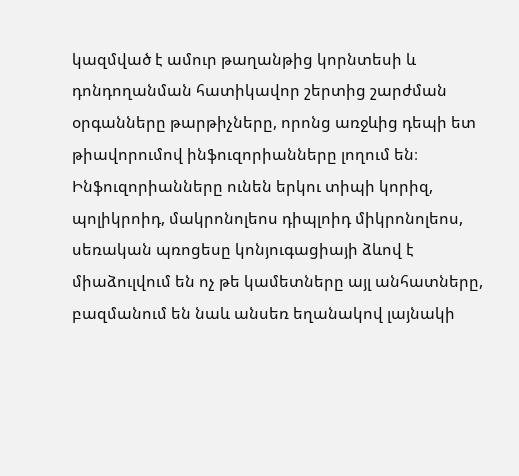կազմված է ամուր թաղանթից կորնտեսի և դոնդողանման հատիկավոր շերտից շարժման օրգանները թարթիչները, որոնց առջևից դեպի ետ թիավորումով ինֆուզորիանները լողում են։ Ինֆուզորիանները ունեն երկու տիպի կորիզ, պոլիկրոիդ, մակրոնոլեոս դիպլոիդ միկրոնոլեոս, սեռական պռոցեսը կոնյուգացիայի ձևով է միաձուլվում են ոչ թե կամետները այլ անհատները, բազմանում են նաև անսեռ եղանակով լայնակի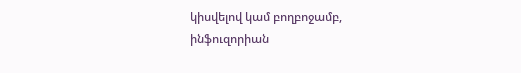կիսվելով կամ բողբոջամբ, ինֆուզորիան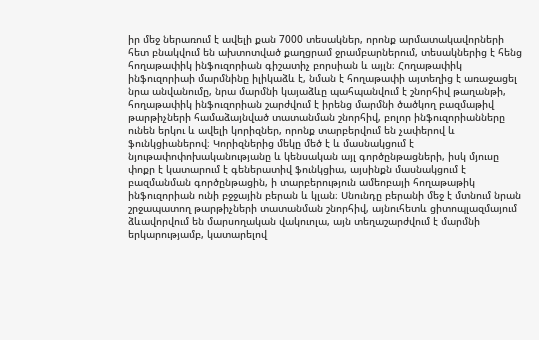իր մեջ ներառում է ավելի քան 7000 տեսակներ, որոնք արմատակավորների հետ բնակվում են ախտոտված քաղցրամ ջրամբարներում, տեսակներից է հենց հողաթափիկ ինֆուզորիան գիշատիչ բորսիան և այլն։ Հողաթափիկ ինֆուզորիաի մարմնինը իլիկաձև է, նման է հողաթափի այտեղից է առաջացել նրա անվանումը, նրա մարմնի կայաձևը պահպանվում է շնորհիվ թաղանթի, հողաթափիկ ինֆուզորիան շարժվում է իրենց մարմնի ծածկող բազմաթիվ թարթիչների համաձայնված տատանման շնորհիվ, բոլոր ինֆուզորիանները ունեն երկու և ավելի կորիզներ, որոնք տարբերվում են չափերով և ֆունկցիաներով։ Կորիզներից մեկը մեծ է և մասնակցում է նյութափոփոխականությանը և կենսական այլ գործընթացների, իսկ մյուսը փոքր է կատարում է գեներատիվ ֆունկցիա, այսինքն մասնակցում է բազմանման գործընթացին, ի տարբերություն ամեոբայի հողաթաթիկ ինֆուզորիան ունի բջջային բերան և կլան։ Սնունդը բերանի մեջ է մտնում նրան շրջապատող թարթիչների տատանման շնորհիվ, այնուհետև ցիտոպլազմայում ձևավորվում են մարսողական վակուոլա, այն տեղաշարժվում է մարմնի երկարությամբ, կատարելով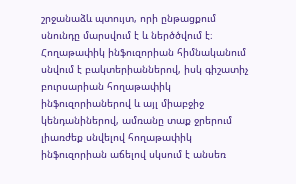շրջանաձև պտույտ, որի ընթացքում սնունդը մարսվում է և ներծծվում է։ Հողաթափիկ ինֆուզորիան հիմնականում սնվում է բակտերիաններով, իսկ գիշատիչ բուրսարիան հողաթափիկ ինֆուզորիաներով և այլ միաբջիջ կենդանիներով, ամռանը տաք ջրերում լիառժեք սնվելով հողաթափիկ ինֆուզորիան աճելով սկսում է անսեռ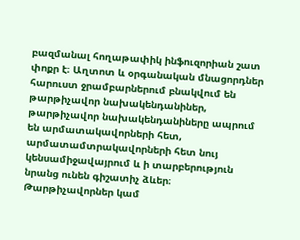բազմանալ հողաթափիկ ինֆուզորիան շատ փոքր է։ Աղտոտ և օրգանական մնացորդներ հարուստ ջրամբարներում բնակվում են թարթիչավոր նախակենդանիներ, թարթիչավոր նախակենդանիները ապրում են արմատակավորների հետ, արմատամտրակավորների հետ նույ կենսամիջավայրում և ի տարբերություն նրանց ունեն գիշատիչ ձևեր։ Թարթիչավորներ կամ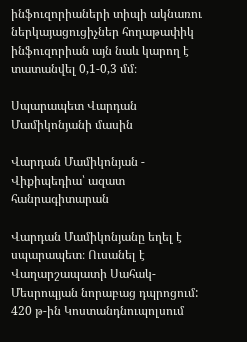ինֆուզորիաների տիպի ակնառու ներկայացուցիչներ հողաթափիկ ինֆուզորիան այն նաև կարող է տատանվել 0,1-0,3 մմ։

Սպարապետ Վարդան Մամիկոնյանի մասին

Վարդան Մամիկոնյան - Վիքիպեդիա՝ ազատ հանրագիտարան

Վարդան Մամիկոնյանը եղել է սպարապետ։ Ուսանել է Վաղարշապատի Սահակ-Մեսրոպյան նորաբաց դպրոցում: 420 թ-ին Կոստանդնուպոլսում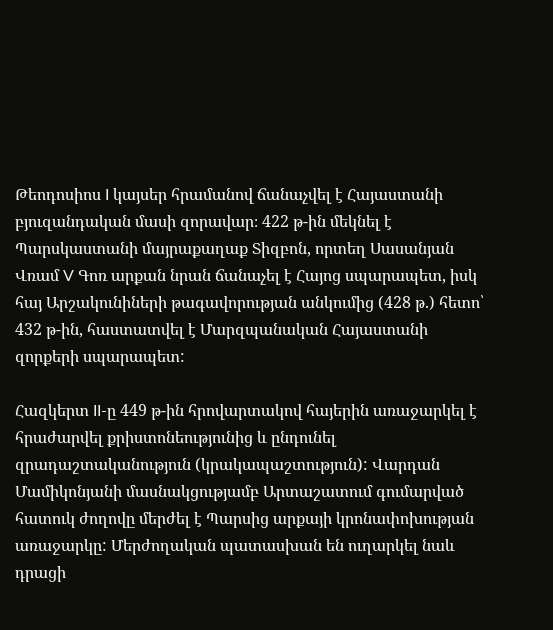Թեոդոսիոս I կայսեր հրամանով ճանաչվել է Հայաստանի բյուզանդական մասի զորավար։ 422 թ-ին մեկնել է Պարսկաստանի մայրաքաղաք Տիզբոն, որտեղ Սասանյան Վռամ V Գոռ արքան նրան ճանաչել է Հայոց սպարապետ, իսկ հայ Արշակունիների թագավորության անկումից (428 թ.) հետո՝ 432 թ-ին, հաստատվել է Մարզպանական Հայաստանի զորքերի սպարապետ:

Հազկերտ II-ը 449 թ-ին հրովարտակով հայերին առաջարկել է հրաժարվել քրիստոնեությունից և ընդունել զրադաշտականություն (կրակապաշտություն): Վարդան Մամիկոնյանի մասնակցությամբ Արտաշատում գումարված հատուկ ժողովը մերժել է Պարսից արքայի կրոնափոխության առաջարկը: Մերժողական պատասխան են ուղարկել նաև դրացի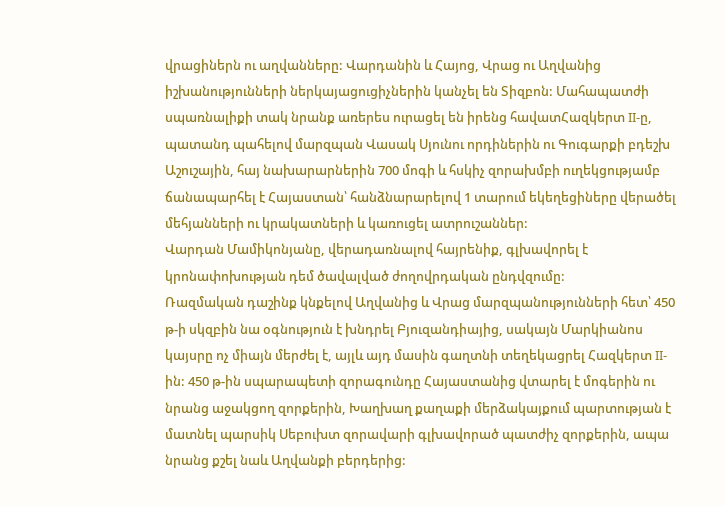վրացիներն ու աղվանները: Վարդանին և Հայոց, Վրաց ու Աղվանից իշխանությունների ներկայացուցիչներին կանչել են Տիզբոն: Մահապատժի սպառնալիքի տակ նրանք առերես ուրացել են իրենց հավատՀազկերտ II-ը, պատանդ պահելով մարզպան Վասակ Սյունու որդիներին ու Գուգարքի բդեշխ Աշուշային, հայ նախարարներին 700 մոգի և հսկիչ զորախմբի ուղեկցությամբ ճանապարհել է Հայաստան՝ հանձնարարելով 1 տարում եկեղեցիները վերածել մեհյանների ու կրակատների և կառուցել ատրուշաններ:
Վարդան Մամիկոնյանը, վերադառնալով հայրենիք, գլխավորել է կրոնափոխության դեմ ծավալված ժողովրդական ընդվզումը:
Ռազմական դաշինք կնքելով Աղվանից և Վրաց մարզպանությունների հետ՝ 450 թ-ի սկզբին նա օգնություն է խնդրել Բյուզանդիայից, սակայն Մարկիանոս կայսրը ոչ միայն մերժել է, այլև այդ մասին գաղտնի տեղեկացրել Հազկերտ II-ին: 450 թ-ին սպարապետի զորագունդը Հայաստանից վտարել է մոգերին ու նրանց աջակցող զորքերին, Խաղխաղ քաղաքի մերձակայքում պարտության է մատնել պարսիկ Սեբուխտ զորավարի գլխավորած պատժիչ զորքերին, ապա նրանց քշել նաև Աղվանքի բերդերից: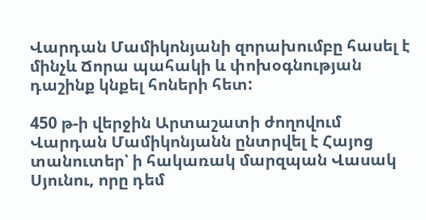Վարդան Մամիկոնյանի զորախումբը հասել է մինչև Ճորա պահակի և փոխօգնության դաշինք կնքել հոների հետ:

450 թ-ի վերջին Արտաշատի ժողովում Վարդան Մամիկոնյանն ընտրվել է Հայոց տանուտեր՝ ի հակառակ մարզպան Վասակ Սյունու, որը դեմ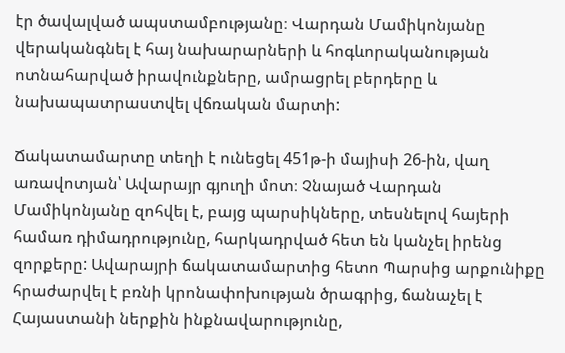էր ծավալված ապստամբությանը։ Վարդան Մամիկոնյանը վերականգնել է հայ նախարարների և հոգևորականության ոտնահարված իրավունքները, ամրացրել բերդերը և նախապատրաստվել վճռական մարտի:

Ճակատամարտը տեղի է ունեցել 451թ-ի մայիսի 26-ին, վաղ առավոտյան՝ Ավարայր գյուղի մոտ։ Չնայած Վարդան Մամիկոնյանը զոհվել է, բայց պարսիկները, տեսնելով հայերի համառ դիմադրությունը, հարկադրված հետ են կանչել իրենց զորքերը: Ավարայրի ճակատամարտից հետո Պարսից արքունիքը հրաժարվել է բռնի կրոնափոխության ծրագրից, ճանաչել է Հայաստանի ներքին ինքնավարությունը,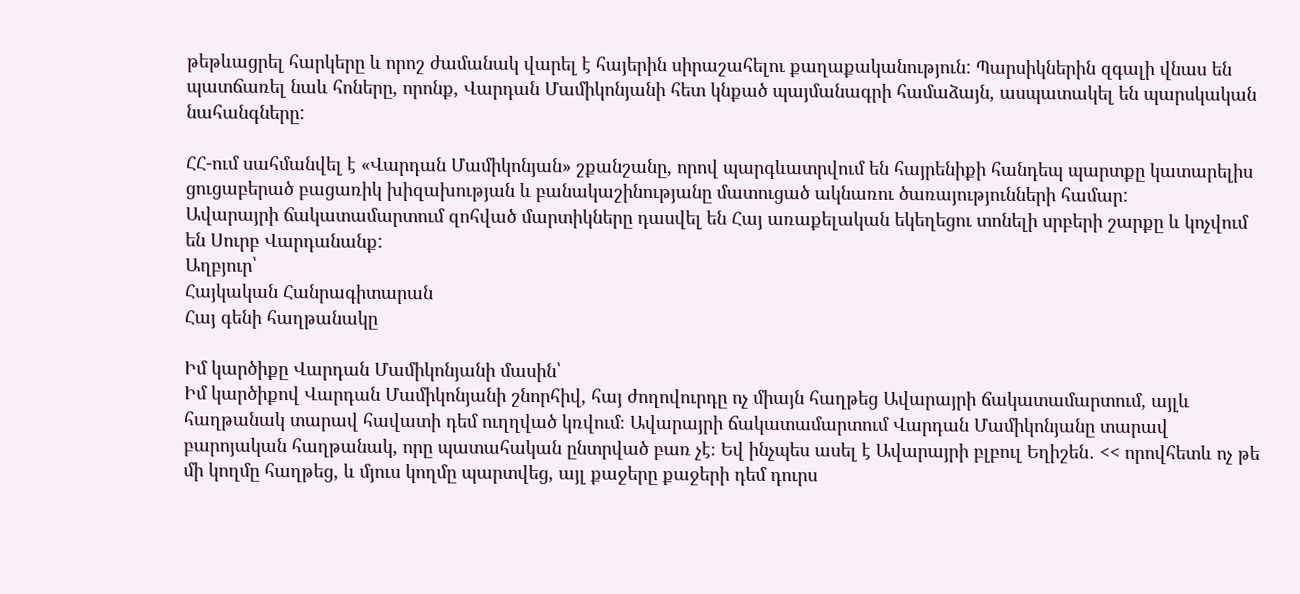թեթևացրել հարկերը և որոշ ժամանակ վարել է հայերին սիրաշահելու քաղաքականություն: Պարսիկներին զգալի վնաս են պատճառել նաև հոները, որոնք, Վարդան Մամիկոնյանի հետ կնքած պայմանագրի համաձայն, ասպատակել են պարսկական նահանգները:

ՀՀ-ում սահմանվել է «Վարդան Մամիկոնյան» շքանշանը, որով պարգևատրվում են հայրենիքի հանդեպ պարտքը կատարելիս ցուցաբերած բացառիկ խիզախության և բանակաշինությանը մատուցած ակնառու ծառայությունների համար:
Ավարայրի ճակատամարտում զոհված մարտիկները դասվել են Հայ առաքելական եկեղեցու տոնելի սրբերի շարքը և կոչվում են Սուրբ Վարդանանք:
Աղբյուր՝
Հայկական Հանրագիտարան
Հայ գենի հաղթանակը

Իմ կարծիքը Վարդան Մամիկոնյանի մասին՝
Իմ կարծիքով Վարդան Մամիկոնյանի շնորհիվ, հայ ժողովուրդը ոչ միայն հաղթեց Ավարայրի ճակատամարտում, այլև հաղթանակ տարավ հավատի դեմ ուղղված կռվում։ Ավարայրի ճակատամարտում Վարդան Մամիկոնյանը տարավ բարոյական հաղթանակ, որը պատահական ընտրված բառ չէ։ Եվ ինչպես ասել է Ավարայրի բլբուլ Եղիշեն․ << որովհետև ոչ թե մի կողմը հաղթեց, և մյուս կողմը պարտվեց, այլ քաջերը քաջերի դեմ դուրս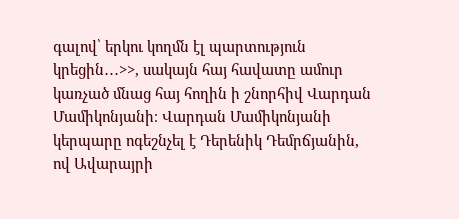գալով՝ երկու կողմն էլ պարտություն կրեցին․․․>>, սակայն հայ հավատը ամուր կառչած մնաց հայ հողին ի շնորհիվ Վարդան Մամիկոնյանի։ Վարդան Մամիկոնյանի կերպարը ոգեշնչել է Դերենիկ Դեմրճյանին, ով Ավարայրի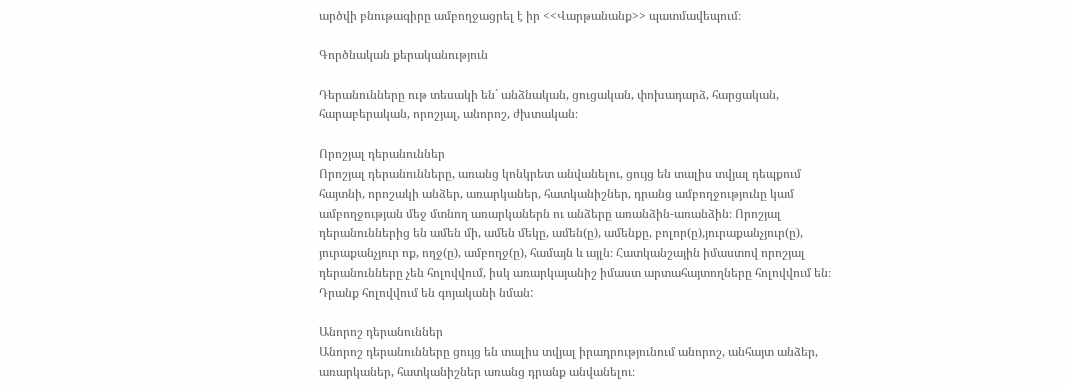արծվի բնութագիրը ամբողջացրել է իր <<Վարթանանք>> պատմավեպում։

Գործնական քերականություն

Դերանունները ութ տեսակի են` անձնական, ցուցական, փոխադարձ, հարցական, հարաբերական, որոշյալ, անորոշ, ժխտական։

Որոշյալ դերանուններ
Որոշյալ դերանունները, առանց կոնկրետ անվանելու, ցույց են տալիս տվյալ դեպքում հայտնի, որոշակի անձեր, առարկաներ, հատկանիշներ, դրանց ամբողջությունը կամ ամբողջության մեջ մտնող առարկաներն ու անձերը առանձին-առանձին։ Որոշյալ դերանուններից են ամեն մի, ամեն մեկը, ամեն(ը), ամենքը, բոլոր(ը),յուրաքանչյուր(ը), յուրաքանչյուր ոք, ողջ(ը), ամբողջ(ը), համայն և այլն։ Հատկանշային իմաստով որոշյալ դերանունները չեն հոլովվում, իսկ առարկայանիշ իմաստ արտահայտողները հոլովվում են։ Դրանք հոլովվում են գոյականի նման:

Անորոշ դերանուններ
Անորոշ դերանունները ցույց են տալիս տվյալ իրադրությունում անորոշ, անհայտ անձեր, առարկաներ, հատկանիշներ առանց դրանք անվանելու։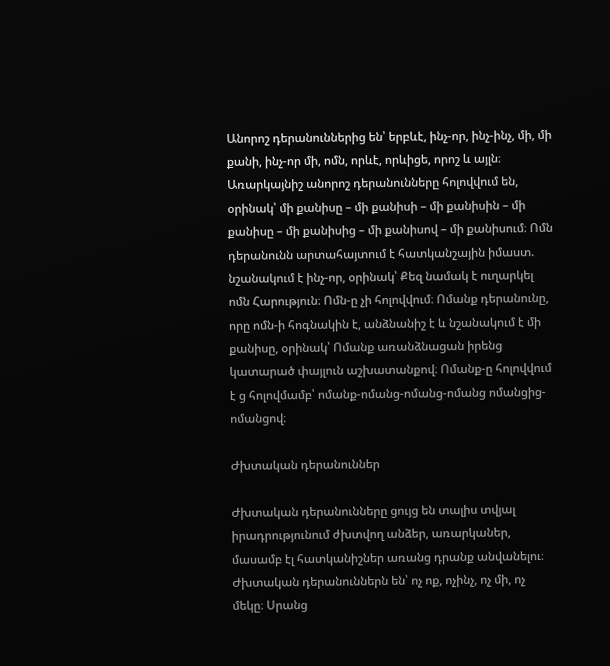Անորոշ դերանուններից են՝ երբևէ, ինչ-որ, ինչ-ինչ, մի, մի քանի, ինչ-որ մի, ոմն, որևէ, որևիցե, որոշ և այլն։ Առարկայնիշ անորոշ դերանունները հոլովվում են, օրինակ՝ մի քանիսը – մի քանիսի – մի քանիսին – մի քանիսը – մի քանիսից – մի քանիսով – մի քանիսում։ Ոմն դերանունն արտահայտում է հատկանշային իմաստ. նշանակում է ինչ-որ, օրինակ՝ Քեզ նամակ է ուղարկել ոմն Հարություն։ Ոմն-ը չի հոլովվում։ Ոմանք դերանունը, որը ոմն-ի հոգնակին է, անձնանիշ է և նշանակում է մի քանիսը, օրինակ՝ Ոմանք առանձնացան իրենց կատարած փայլուն աշխատանքով։ Ոմանք-ը հոլովվում է ց հոլովմամբ՝ ոմանք-ոմանց-ոմանց-ոմանց ոմանցից-ոմանցով։

Ժխտական դերանուններ

Ժխտական դերանունները ցույց են տալիս տվյալ իրադրությունում ժխտվող անձեր, առարկաներ, մասամբ էլ հատկանիշներ առանց դրանք անվանելու։ Ժխտական դերանուններն են՝ ոչ ոք, ոչինչ, ոչ մի, ոչ մեկը։ Սրանց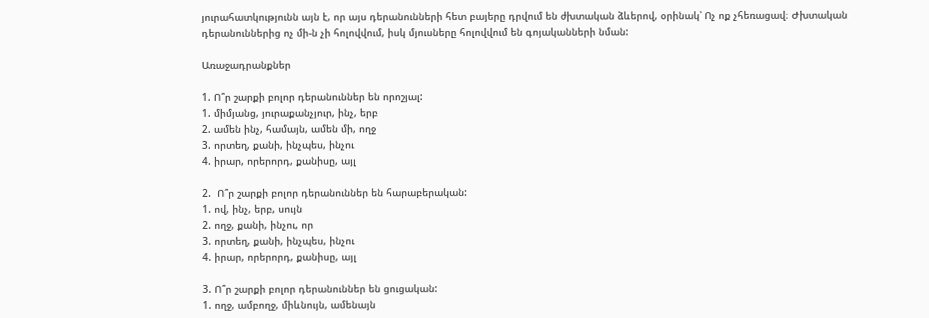յուրահատկությունն այն է, որ այս դերանունների հետ բայերը դրվում են ժխտական ձևերով, օրինակ՝ Ոչ ոք չհեռացավ։ Ժխտական դերանուններից ոչ մի-ն չի հոլովվում, իսկ մյուսները հոլովվում են գոյականների նման:

Առաջադրանքներ

1. Ո՞ր շարքի բոլոր դերանուններ են որոշյալ:
1. միմյանց, յուրաքանչյուր, ինչ, երբ
2. ամեն ինչ, համայն, ամեն մի, ողջ
3. որտեղ, քանի, ինչպես, ինչու
4. իրար, որերորդ, քանիսը, այլ

2.  Ո՞ր շարքի բոլոր դերանուններ են հարաբերական:
1. ով, ինչ, երբ, սույն
2. ողջ, քանի, ինչու, որ
3. որտեղ, քանի, ինչպես, ինչու
4. իրար, որերորդ, քանիսը, այլ

3. Ո՞ր շարքի բոլոր դերանուններ են ցուցական:
1. ողջ, ամբողջ, միևնույն, ամենայն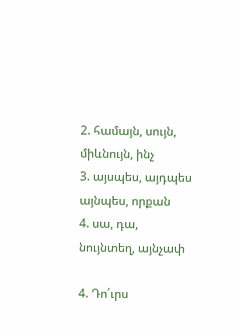2. համայն, սույն, միևնույն, ինչ
3. այսպես, այդպես այնպես, որքան
4. սա, դա, նույնտեղ, այնչափ

4. Դո՛ւրս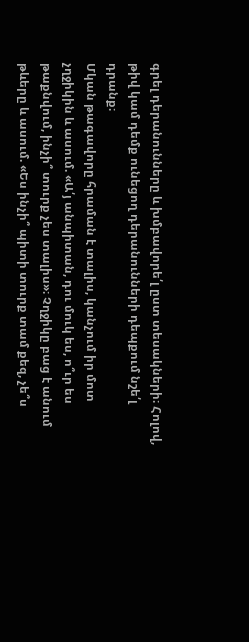գրել դերանունները և խմբավորե՛լ ըստ տեսակների։ Հոլով, թիվ կամ դեմք ունեցող դերանունների դեպքում նշե՛լ դրանք։
Մկան թագավորը հրաման է տալիս, կանչում իր մոտ չղջիկին և ասում. «Ա՛յ անպիտան, դու մուկ ես, ո՞ւր ես թաքնվում, ինչի՞ տուրք չես տալիս»։ Չղջիկը բաց է անում թևերը և ասում. «Ես ինչի՞ պիտի տուրք տամ քեզ, չե՞ս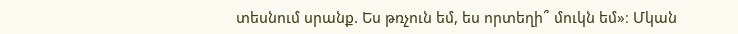տեսնում սրանք. Ես թռչուն եմ, ես որտեղի՞ մուկն եմ»։ Մկան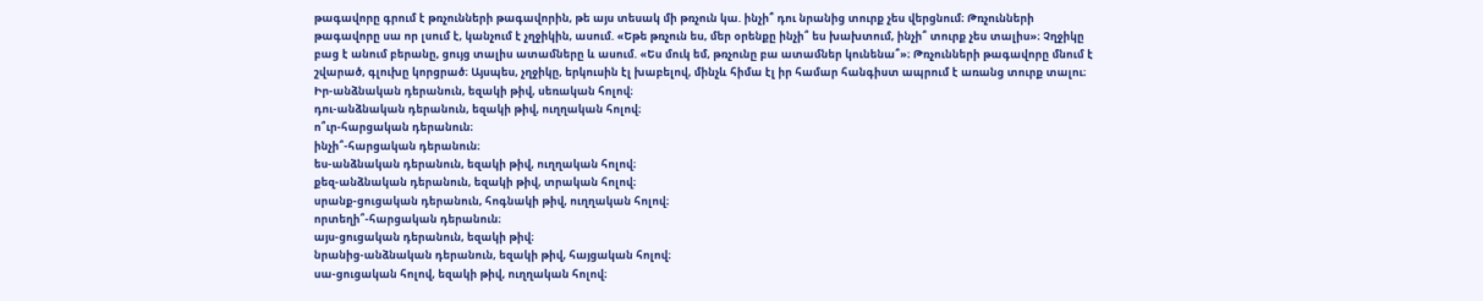թագավորը գրում է թռչունների թագավորին, թե այս տեսակ մի թռչուն կա. ինչի՞ դու նրանից տուրք չես վերցնում։ Թռչունների թագավորը սա որ լսում է, կանչում է չղջիկին, ասում. «Եթե թռչուն ես, մեր օրենքը ինչի՞ ես խախտում, ինչի՞ տուրք չես տալիս»։ Չղջիկը բաց է անում բերանը, ցույց տալիս ատամները և ասում. «Ես մուկ եմ, թռչունը բա ատամներ կունենա՞»։ Թռչունների թագավորը մնում է շվարած, գլուխը կորցրած։ Այսպես, չղջիկը, երկուսին էլ խաբելով, մինչև հիմա էլ իր համար հանգիստ ապրում է առանց տուրք տալու։
Իր-անձնական դերանուն, եզակի թիվ, սեռական հոլով։
դու-անձնական դերանուն, եզակի թիվ, ուղղական հոլով։
ո՞ւր-հարցական դերանուն։
ինչի՞-հարցական դերանուն։
ես-անձնական դերանուն, եզակի թիվ, ուղղական հոլով։
քեզ-անձնական դերանուն, եզակի թիվ, տրական հոլով։
սրանք-ցուցական դերանուն, հոգնակի թիվ, ուղղական հոլով։
որտեղի՞-հարցական դերանուն։
այս-ցուցական դերանուն, եզակի թիվ։
նրանից-անձնական դերանուն, եզակի թիվ, հայցական հոլով։
սա-ցուցական հոլով, եզակի թիվ, ուղղական հոլով։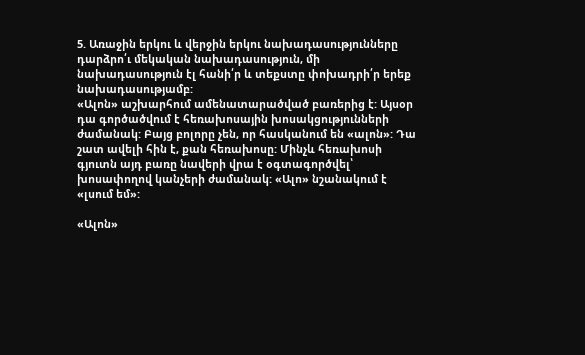5. Առաջին երկու և վերջին երկու նախադասությունները դարձրո՛ւ մեկական նախադասություն, մի  նախադասություն էլ հանի՛ր և տեքստը փոխադրի՛ր երեք նախադասությամբ:
«Ալոն» աշխարհում ամենատարածված բառերից է: Այսօր դա գործածվում է հեռախոսային խոսակցությունների ժամանակ: Բայց բոլորը չեն, որ հասկանում են «ալոն»: Դա շատ ավելի հին է, քան հեռախոսը: Մինչև հեռախոսի գյուտն այդ բառը նավերի վրա է օգտագործվել՝ խոսափողով կանչերի ժամանակ: «Ալո» նշանակում է «լսում եմ»:

«Ալոն»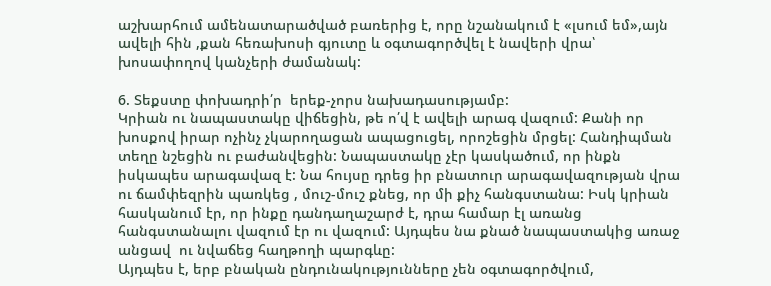աշխարհում ամենատարածված բառերից է, որը նշանակում է «լսում եմ»,այն ավելի հին ,քան հեռախոսի գյուտը և օգտագործվել է նավերի վրա՝ խոսափողով կանչերի ժամանակ:

6. Տեքստը փոխադրի՛ր  երեք-չորս նախադասությամբ:
Կրիան ու նապաստակը վիճեցին, թե ո՛վ է ավելի արագ վազում: Քանի որ խոսքով իրար ոչինչ չկարողացան ապացուցել, որոշեցին մրցել: Հանդիպման տեղը նշեցին ու բաժանվեցին: Նապաստակը չէր կասկածում, որ ինքն իսկապես արագավազ է: Նա հույսը դրեց իր բնատուր արագավազության վրա ու ճամփեզրին պառկեց , մուշ-մուշ քնեց, որ մի քիչ հանգստանա: Իսկ կրիան հասկանում էր, որ ինքը դանդաղաշարժ է, դրա համար էլ առանց հանգստանալու վազում էր ու վազում: Այդպես նա քնած նապաստակից առաջ անցավ  ու նվաճեց հաղթողի պարգևը:
Այդպես է, երբ բնական ընդունակությունները չեն օգտագործվում,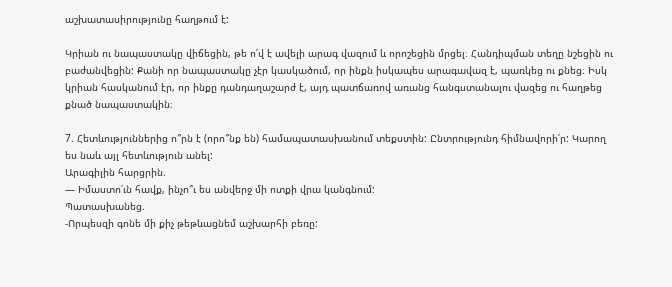աշխատասիրությունը հաղթում է:

Կրիան ու նապաստակը վիճեցին, թե ո՛վ է ավելի արագ վազում և որոշեցին մրցել։ Հանդիպման տեղը նշեցին ու բաժանվեցին: Քանի որ նապաստակը չէր կասկածում, որ ինքն իսկապես արագավազ է, պառկեց ու քնեց։ Իսկ կրիան հասկանում էր, որ ինքը դանդաղաշարժ է, այդ պատճառով առանց հանգստանալու վազեց ու հաղթեց քնած նապաստակին։

7. Հետևություններից ո՞րն է (որո՞նք են) համապատասխանում տեքստին: Ընտրությունդ հիմնավորի՛ր: Կարող ես նաև այլ հետևություն անել:
Արագիլին հարցրին.
— Իմաստո՛ւն հավք, ինչո՞ւ ես անվերջ մի ոտքի վրա կանգնում:
Պատասխանեց.
-Որպեսզի գոնե մի քիչ թեթևացնեմ աշխարհի բեռը: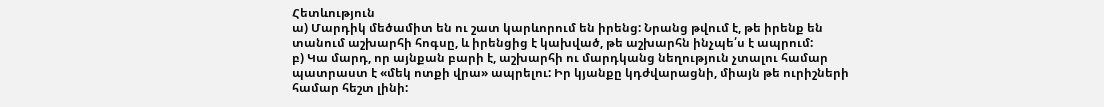Հետևություն
ա) Մարդիկ մեծամիտ են ու շատ կարևորում են իրենց: Նրանց թվում է, թե իրենք են տանում աշխարհի հոգսը, և իրենցից է կախված, թե աշխարհն ինչպե՛ս է ապրում:
բ) Կա մարդ, որ այնքան բարի է, աշխարհի ու մարդկանց նեղություն չտալու համար պատրաստ է «մեկ ոտքի վրա» ապրելու: Իր կյանքը կդժվարացնի, միայն թե ուրիշների համար հեշտ լինի: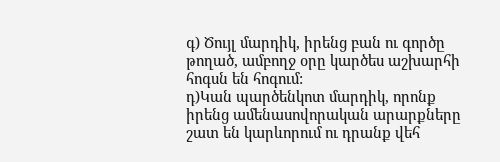գ) Ծույլ մարդիկ, իրենց բան ու գործը թողած, ամբողջ օրը կարծես աշխարհի հոգսն են հոգում:
դ)Կան պարծենկոտ մարդիկ, որոնք իրենց ամենասովորական արարքները շատ են կարևորում ու դրանք վեհ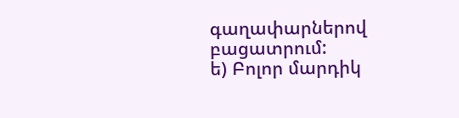գաղափարներով բացատրում:
ե) Բոլոր մարդիկ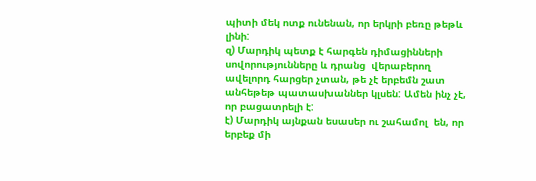պիտի մեկ ոտք ունենան, որ երկրի բեռը թեթև լինի:
զ) Մարդիկ պետք է հարգեն դիմացինների սովորությունները և դրանց  վերաբերող ավելորդ հարցեր չտան, թե չէ երբեմն շատ անհեթեթ պատասխաններ կլսեն: Ամեն ինչ չէ, որ բացատրելի է:
է) Մարդիկ այնքան եսասեր ու շահամոլ  են, որ երբեք մի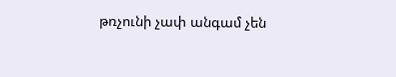թռչունի չափ անգամ չեն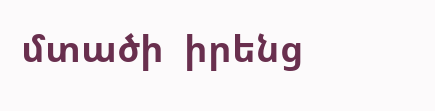մտածի  իրենց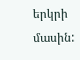երկրի մասին: